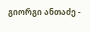გიორგი ანთაძე -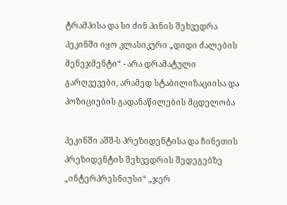ტრამპისა და სი ძინ პინის შეხვედრა პეკინში იყო კლასიკური „დიდი ძალების მენეჯმენტი“ - არა დრამატული გარღვევები, არამედ სტაბილიზაციისა და პოზიციების გადანაწილების მცდელობა

პეკინში აშშ-ს პრეზიდენტისა და ჩინეთის პრეზიდენტის შეხვედრის შედეგებზე „ინტერპრესნიუსი“ „ჯერ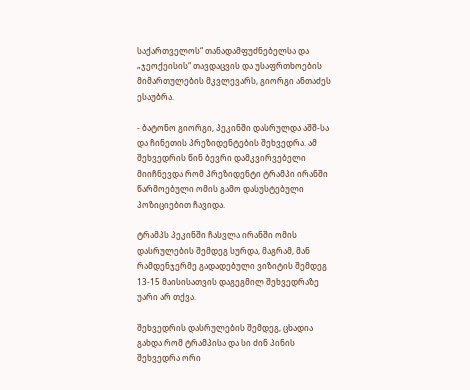საქართველოს“ თანადამფუძნებელსა და „ჯეოქეისის“ თავდაცვის და უსაფრთხოების მიმართულების მკვლევარს, გიორგი ანთაძეს ესაუბრა.

- ბატონო გიორგი, პეკინში დასრულდა აშშ-სა და ჩინეთის პრეზიდენტების შეხვედრა. ამ შეხვედრის წინ ბევრი დამკვირვებელი მიიჩნევდა რომ პრეზიდენტი ტრამპი ირანში წარმოებული ომის გამო დასუსტებული პოზიციებით ჩავიდა.

ტრამპს პეკინში ჩასვლა ირანში ომის დასრულების შემდეგ სურდა, მაგრამ, მან რამდენჯერმე გადადებული ვიზიტის შემდეგ 13-15 მაისისათვის დაგეგმილ შეხვედრაზე უარი არ თქვა.

შეხვედრის დასრულების შემდეგ, ცხადია გახდა რომ ტრამპისა და სი ძინ პინის შეხვედრა ორი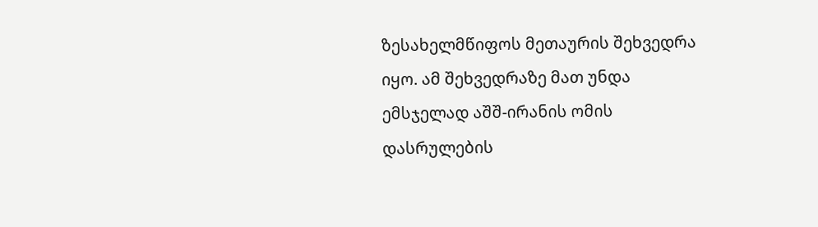ზესახელმწიფოს მეთაურის შეხვედრა იყო. ამ შეხვედრაზე მათ უნდა ემსჯელად აშშ-ირანის ომის დასრულების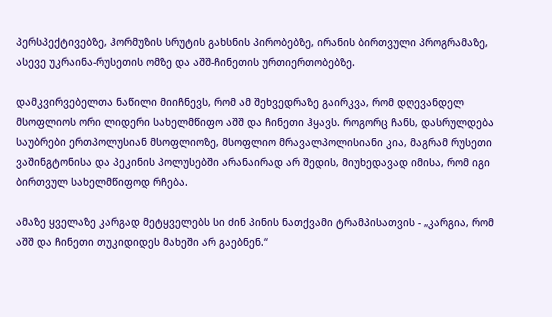პერსპექტივებზე, ჰორმუზის სრუტის გახსნის პირობებზე, ირანის ბირთვული პროგრამაზე, ასევე უკრაინა-რუსეთის ომზე და აშშ-ჩინეთის ურთიერთობებზე.

დამკვირვებელთა ნაწილი მიიჩნევს, რომ ამ შეხვედრაზე გაირკვა, რომ დღევანდელ მსოფლიოს ორი ლიდერი სახელმწიფო აშშ და ჩინეთი ჰყავს. როგორც ჩანს, დასრულდება საუბრები ერთპოლუსიან მსოფლიოზე, მსოფლიო მრავალპოლისიანი კია, მაგრამ რუსეთი ვაშინგტონისა და პეკინის პოლუსებში არანაირად არ შედის, მიუხედავად იმისა, რომ იგი ბირთვულ სახელმწიფოდ რჩება.

ამაზე ყველაზე კარგად მეტყველებს სი ძინ პინის ნათქვამი ტრამპისათვის - „კარგია, რომ აშშ და ჩინეთი თუკიდიდეს მახეში არ გაებნენ.“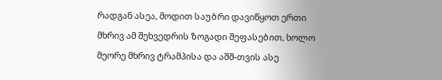რადგან ასეა, მოდით საუბრი დავიწყოთ ერთი მხრივ ამ შეხვედრის ზოგადი შეფასებით, ხოლო მეორე მხრივ ტრამპისა და აშშ-თვის ასე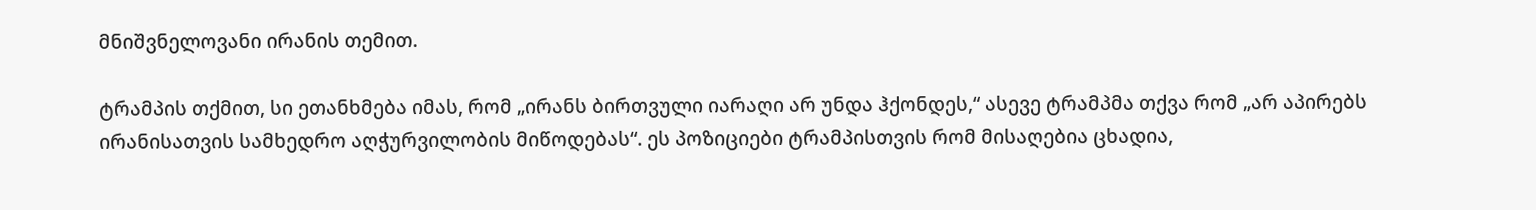მნიშვნელოვანი ირანის თემით.

ტრამპის თქმით, სი ეთანხმება იმას, რომ „ირანს ბირთვული იარაღი არ უნდა ჰქონდეს,“ ასევე ტრამპმა თქვა რომ „არ აპირებს ირანისათვის სამხედრო აღჭურვილობის მიწოდებას“. ეს პოზიციები ტრამპისთვის რომ მისაღებია ცხადია,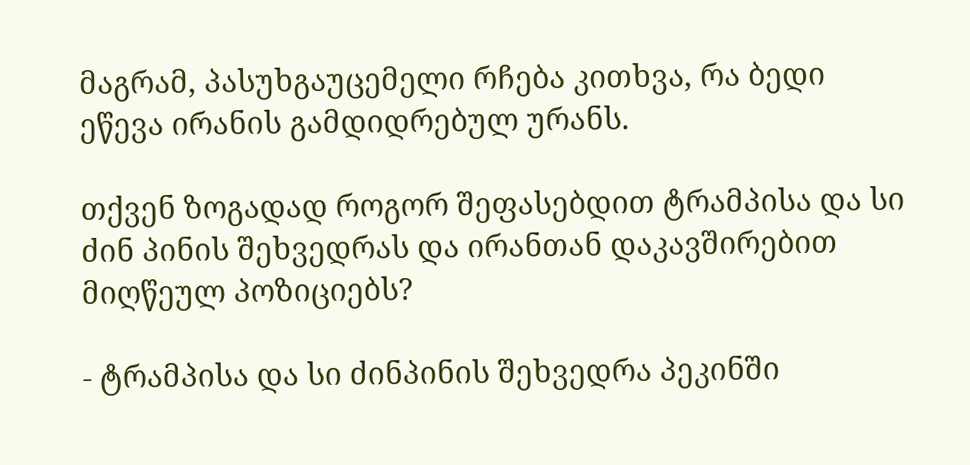მაგრამ, პასუხგაუცემელი რჩება კითხვა, რა ბედი ეწევა ირანის გამდიდრებულ ურანს.

თქვენ ზოგადად როგორ შეფასებდით ტრამპისა და სი ძინ პინის შეხვედრას და ირანთან დაკავშირებით მიღწეულ პოზიციებს?

- ტრამპისა და სი ძინპინის შეხვედრა პეკინში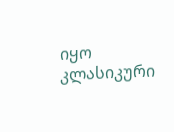იყო კლასიკური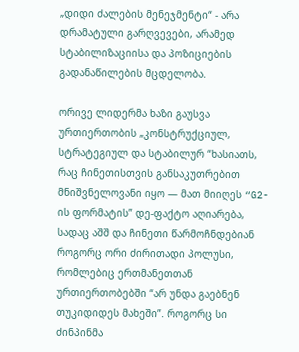„დიდი ძალების მენეჯმენტი“ - არა დრამატული გარღვევები, არამედ სტაბილიზაციისა და პოზიციების გადანაწილების მცდელობა.

ორივე ლიდერმა ხაზი გაუსვა ურთიერთობის „კონსტრუქციულ, სტრატეგიულ და სტაბილურ “ხასიათს, რაც ჩინეთისთვის განსაკუთრებით მნიშვნელოვანი იყო — მათ მიიღეს “G2-ის ფორმატის” დე-ფაქტო აღიარება, სადაც აშშ და ჩინეთი წარმოჩნდებიან როგორც ორი ძირითადი პოლუსი, რომლებიც ერთმანეთთან ურთიერთობებში “არ უნდა გაებნენ თუკიდიდეს მახეში”. როგორც სი ძინპინმა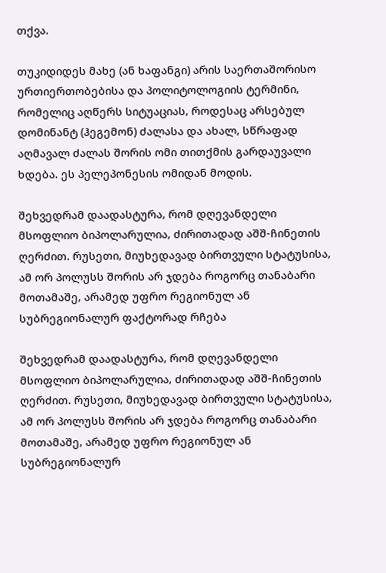თქვა.

თუკიდიდეს მახე (ან ხაფანგი) არის საერთაშორისო ურთიერთობებისა და პოლიტოლოგიის ტერმინი, რომელიც აღწერს სიტუაციას, როდესაც არსებულ დომინანტ (ჰეგემონ) ძალასა და ახალ, სწრაფად აღმავალ ძალას შორის ომი თითქმის გარდაუვალი ხდება. ეს პელეპონესის ომიდან მოდის.

შეხვედრამ დაადასტურა, რომ დღევანდელი მსოფლიო ბიპოლარულია, ძირითადად აშშ-ჩინეთის ღერძით. რუსეთი, მიუხედავად ბირთვული სტატუსისა, ამ ორ პოლუსს შორის არ ჯდება როგორც თანაბარი მოთამაშე, არამედ უფრო რეგიონულ ან სუბრეგიონალურ ფაქტორად რჩება

შეხვედრამ დაადასტურა, რომ დღევანდელი მსოფლიო ბიპოლარულია, ძირითადად აშშ-ჩინეთის ღერძით. რუსეთი, მიუხედავად ბირთვული სტატუსისა, ამ ორ პოლუსს შორის არ ჯდება როგორც თანაბარი მოთამაშე, არამედ უფრო რეგიონულ ან სუბრეგიონალურ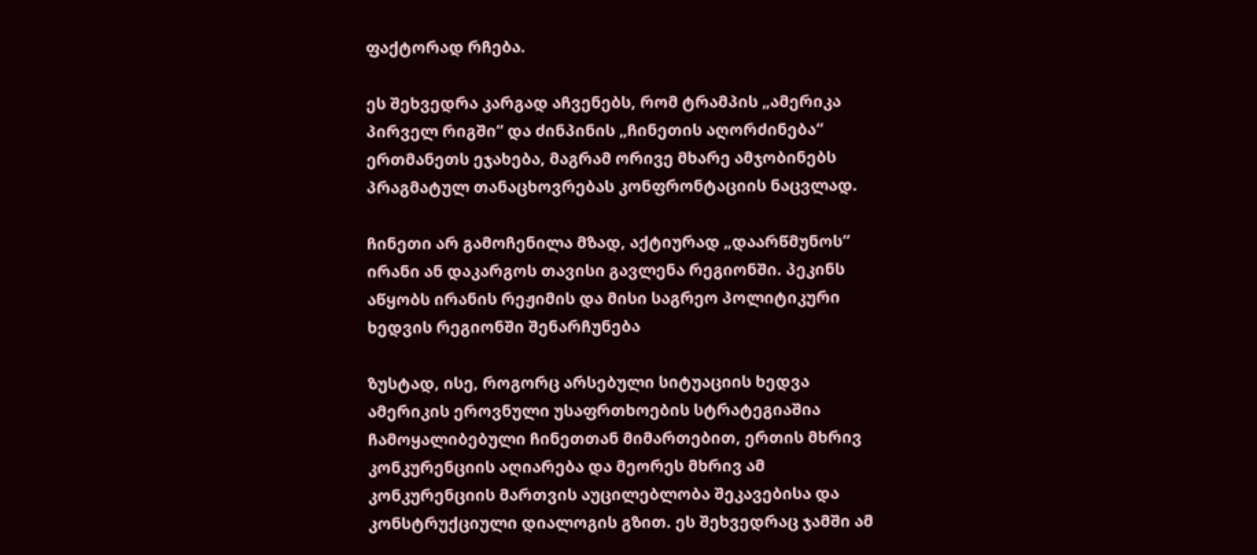ფაქტორად რჩება.

ეს შეხვედრა კარგად აჩვენებს, რომ ტრამპის „ამერიკა პირველ რიგში“ და ძინპინის „ჩინეთის აღორძინება“ ერთმანეთს ეჯახება, მაგრამ ორივე მხარე ამჯობინებს პრაგმატულ თანაცხოვრებას კონფრონტაციის ნაცვლად.

ჩინეთი არ გამოჩენილა მზად, აქტიურად „დაარწმუნოს“ ირანი ან დაკარგოს თავისი გავლენა რეგიონში. პეკინს აწყობს ირანის რეჟიმის და მისი საგრეო პოლიტიკური ხედვის რეგიონში შენარჩუნება

ზუსტად, ისე, როგორც არსებული სიტუაციის ხედვა ამერიკის ეროვნული უსაფრთხოების სტრატეგიაშია ჩამოყალიბებული ჩინეთთან მიმართებით, ერთის მხრივ კონკურენციის აღიარება და მეორეს მხრივ ამ კონკურენციის მართვის აუცილებლობა შეკავებისა და კონსტრუქციული დიალოგის გზით. ეს შეხვედრაც ჯამში ამ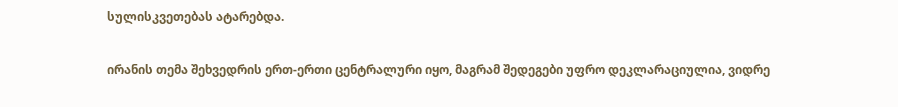სულისკვეთებას ატარებდა.

ირანის თემა შეხვედრის ერთ-ერთი ცენტრალური იყო, მაგრამ შედეგები უფრო დეკლარაციულია, ვიდრე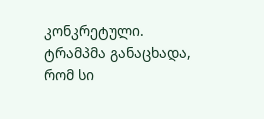კონკრეტული. ტრამპმა განაცხადა, რომ სი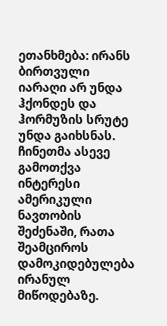ეთანხმება: ირანს ბირთვული იარაღი არ უნდა ჰქონდეს და ჰორმუზის სრუტე უნდა გაიხსნას. ჩინეთმა ასევე გამოთქვა ინტერესი ამერიკული ნავთობის შეძენაში, რათა შეამციროს დამოკიდებულება ირანულ მიწოდებაზე.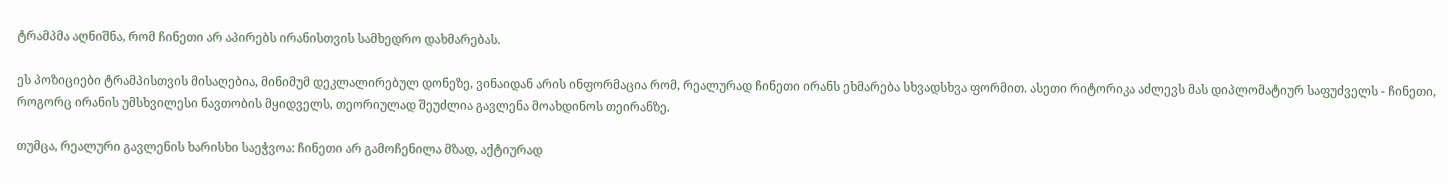ტრამპმა აღნიშნა, რომ ჩინეთი არ აპირებს ირანისთვის სამხედრო დახმარებას.

ეს პოზიციები ტრამპისთვის მისაღებია, მინიმუმ დეკლალირებულ დონეზე, ვინაიდან არის ინფორმაცია რომ, რეალურად ჩინეთი ირანს ეხმარება სხვადსხვა ფორმით. ასეთი რიტორიკა აძლევს მას დიპლომატიურ საფუძველს - ჩინეთი, როგორც ირანის უმსხვილესი ნავთობის მყიდველს, თეორიულად შეუძლია გავლენა მოახდინოს თეირანზე.

თუმცა, რეალური გავლენის ხარისხი საეჭვოა: ჩინეთი არ გამოჩენილა მზად, აქტიურად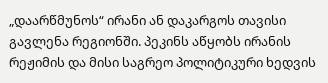„დაარწმუნოს“ ირანი ან დაკარგოს თავისი გავლენა რეგიონში. პეკინს აწყობს ირანის რეჟიმის და მისი საგრეო პოლიტიკური ხედვის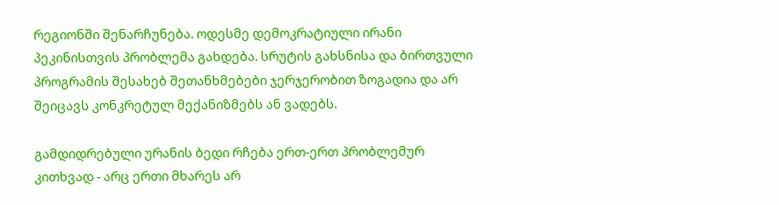რეგიონში შენარჩუნება. ოდესმე დემოკრატიული ირანი პეკინისთვის პრობლემა გახდება. სრუტის გახსნისა და ბირთვული პროგრამის შესახებ შეთანხმებები ჯერჯერობით ზოგადია და არ შეიცავს კონკრეტულ მექანიზმებს ან ვადებს.

გამდიდრებული ურანის ბედი რჩება ერთ-ერთ პრობლემურ კითხვად - არც ერთი მხარეს არ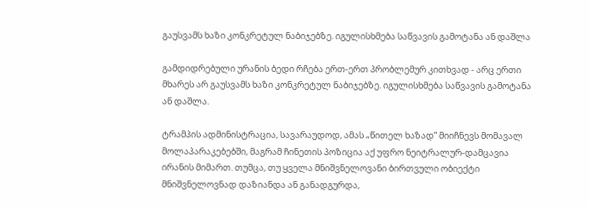გაუსვამს ხაზი კონკრეტულ ნაბიჯებზე. იგულისხმება საწვავის გამოტანა ან დაშლა

გამდიდრებული ურანის ბედი რჩება ერთ-ერთ პრობლემურ კითხვად - არც ერთი მხარეს არ გაუსვამს ხაზი კონკრეტულ ნაბიჯებზე. იგულისხმება საწვავის გამოტანა ან დაშლა.

ტრამპის ადმინისტრაცია, სავარაუდოდ, ამას „წითელ ხაზად“ მიიჩნევს მომავალ მოლაპარაკებებში, მაგრამ ჩინეთის პოზიცია აქ უფრო ნეიტრალურ-დამცავია ირანის მიმართ. თუმცა, თუ ყველა მნიშვნელოვანი ბირთვული ობიექტი მნიშვნელოვნად დაზიანდა ან განადგურდა,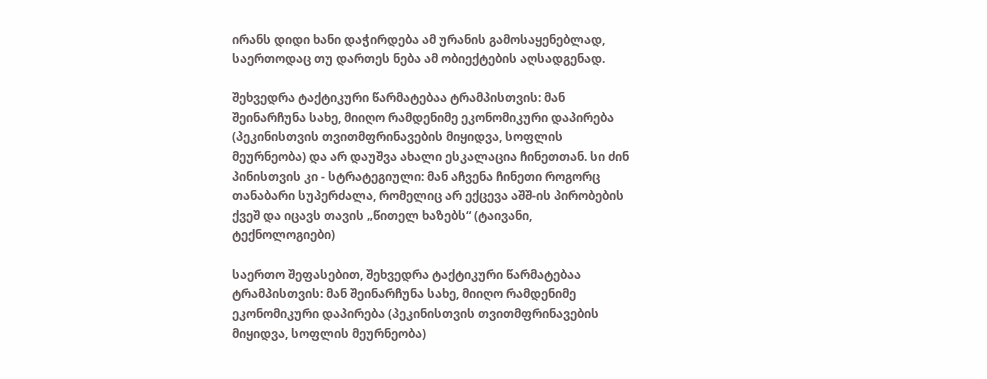ირანს დიდი ხანი დაჭირდება ამ ურანის გამოსაყენებლად, საერთოდაც თუ დართეს ნება ამ ობიექტების აღსადგენად.

შეხვედრა ტაქტიკური წარმატებაა ტრამპისთვის: მან შეინარჩუნა სახე, მიიღო რამდენიმე ეკონომიკური დაპირება (პეკინისთვის თვითმფრინავების მიყიდვა, სოფლის მეურნეობა) და არ დაუშვა ახალი ესკალაცია ჩინეთთან. სი ძინ პინისთვის კი - სტრატეგიული: მან აჩვენა ჩინეთი როგორც თანაბარი სუპერძალა, რომელიც არ ექცევა აშშ-ის პირობების ქვეშ და იცავს თავის „წითელ ხაზებს“ (ტაივანი, ტექნოლოგიები)

საერთო შეფასებით, შეხვედრა ტაქტიკური წარმატებაა ტრამპისთვის: მან შეინარჩუნა სახე, მიიღო რამდენიმე ეკონომიკური დაპირება (პეკინისთვის თვითმფრინავების მიყიდვა, სოფლის მეურნეობა)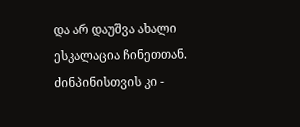და არ დაუშვა ახალი ესკალაცია ჩინეთთან. ძინპინისთვის კი -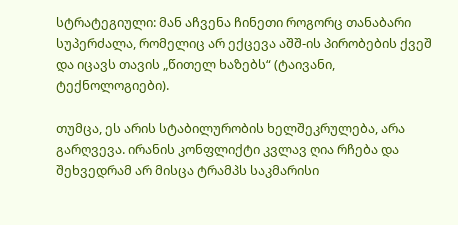სტრატეგიული: მან აჩვენა ჩინეთი როგორც თანაბარი სუპერძალა, რომელიც არ ექცევა აშშ-ის პირობების ქვეშ და იცავს თავის „წითელ ხაზებს“ (ტაივანი, ტექნოლოგიები).

თუმცა, ეს არის სტაბილურობის ხელშეკრულება, არა გარღვევა. ირანის კონფლიქტი კვლავ ღია რჩება და შეხვედრამ არ მისცა ტრამპს საკმარისი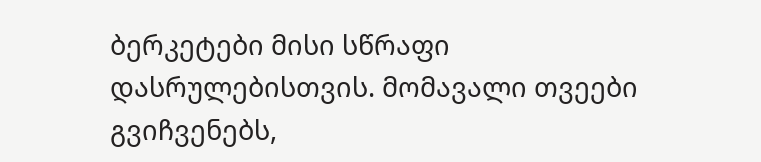ბერკეტები მისი სწრაფი დასრულებისთვის. მომავალი თვეები გვიჩვენებს,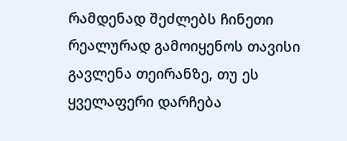რამდენად შეძლებს ჩინეთი რეალურად გამოიყენოს თავისი გავლენა თეირანზე, თუ ეს ყველაფერი დარჩება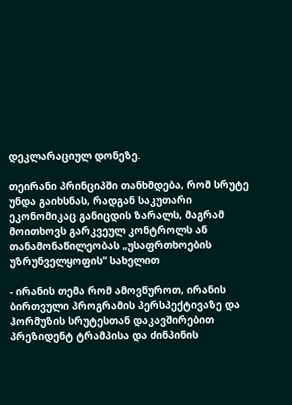დეკლარაციულ დონეზე.

თეირანი პრინციპში თანხმდება, რომ სრუტე უნდა გაიხსნას, რადგან საკუთარი ეკონომიკაც განიცდის ზარალს, მაგრამ მოითხოვს გარკვეულ კონტროლს ან თანამონაწილეობას „უსაფრთხოების უზრუნველყოფის“ სახელით

- ირანის თემა რომ ამოვწუროთ, ირანის ბირთვული პროგრამის პერსპექტივაზე და ჰორმუზის სრუტესთან დაკავშირებით პრეზიდენტ ტრამპისა და ძინპინის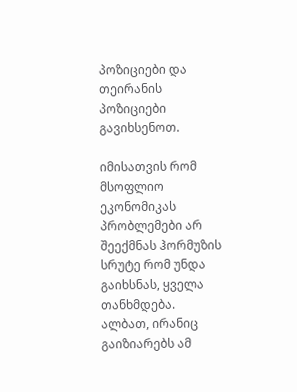პოზიციები და თეირანის პოზიციები გავიხსენოთ.

იმისათვის რომ მსოფლიო ეკონომიკას პრობლემები არ შეექმნას ჰორმუზის სრუტე რომ უნდა გაიხსნას, ყველა თანხმდება. ალბათ, ირანიც გაიზიარებს ამ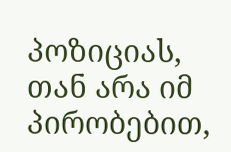პოზიციას, თან არა იმ პირობებით,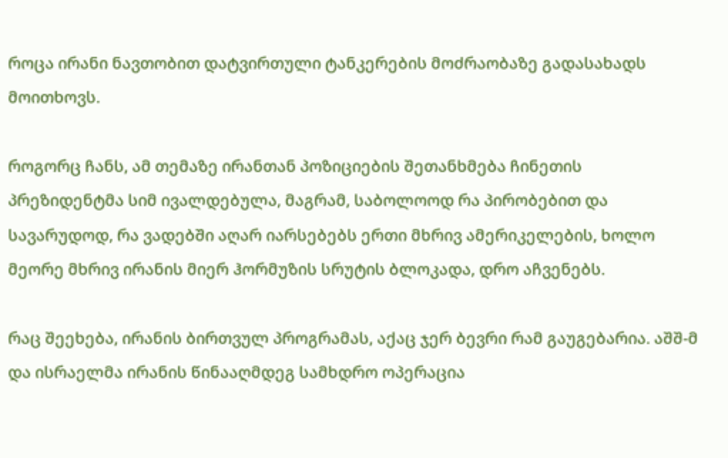როცა ირანი ნავთობით დატვირთული ტანკერების მოძრაობაზე გადასახადს მოითხოვს.

როგორც ჩანს, ამ თემაზე ირანთან პოზიციების შეთანხმება ჩინეთის პრეზიდენტმა სიმ ივალდებულა, მაგრამ, საბოლოოდ რა პირობებით და სავარუდოდ, რა ვადებში აღარ იარსებებს ერთი მხრივ ამერიკელების, ხოლო მეორე მხრივ ირანის მიერ ჰორმუზის სრუტის ბლოკადა, დრო აჩვენებს.

რაც შეეხება, ირანის ბირთვულ პროგრამას, აქაც ჯერ ბევრი რამ გაუგებარია. აშშ-მ და ისრაელმა ირანის წინააღმდეგ სამხდრო ოპერაცია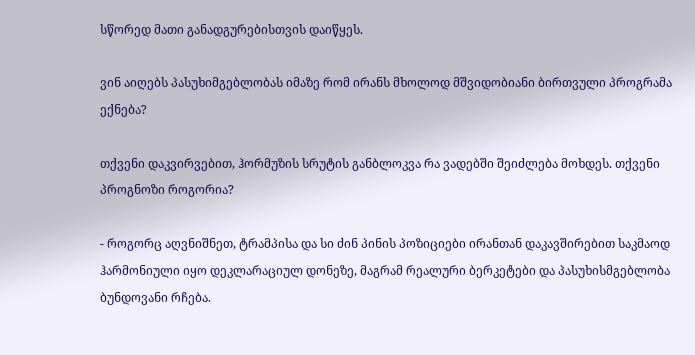სწორედ მათი განადგურებისთვის დაიწყეს.

ვინ აიღებს პასუხიმგებლობას იმაზე რომ ირანს მხოლოდ მშვიდობიანი ბირთვული პროგრამა ექნება?

თქვენი დაკვირვებით, ჰორმუზის სრუტის განბლოკვა რა ვადებში შეიძლება მოხდეს. თქვენი პროგნოზი როგორია?

- როგორც აღვნიშნეთ, ტრამპისა და სი ძინ პინის პოზიციები ირანთან დაკავშირებით საკმაოდ ჰარმონიული იყო დეკლარაციულ დონეზე, მაგრამ რეალური ბერკეტები და პასუხისმგებლობა ბუნდოვანი რჩება.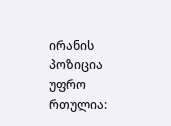ირანის პოზიცია უფრო რთულია: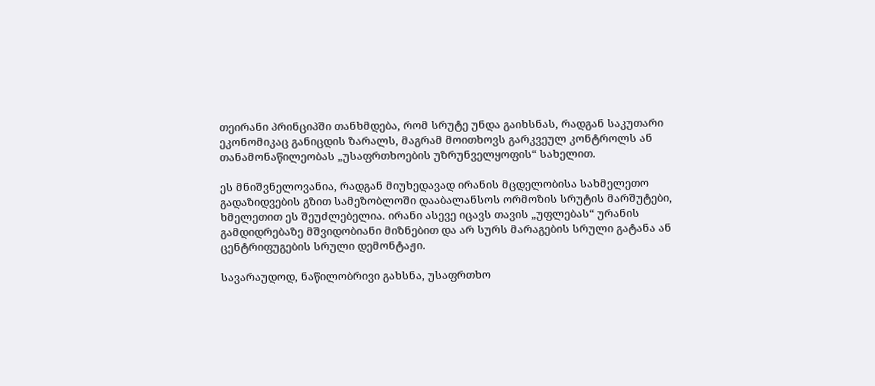თეირანი პრინციპში თანხმდება, რომ სრუტე უნდა გაიხსნას, რადგან საკუთარი ეკონომიკაც განიცდის ზარალს, მაგრამ მოითხოვს გარკვეულ კონტროლს ან თანამონაწილეობას „უსაფრთხოების უზრუნველყოფის“ სახელით.

ეს მნიშვნელოვანია, რადგან მიუხედავად ირანის მცდელობისა სახმელეთო გადაზიდვების გზით სამეზობლოში დააბალანსოს ორმოზის სრუტის მარშუტები, ხმელეთით ეს შეუძლებელია. ირანი ასევე იცავს თავის „უფლებას“ ურანის გამდიდრებაზე მშვიდობიანი მიზნებით და არ სურს მარაგების სრული გატანა ან ცენტრიფუგების სრული დემონტაჟი.

სავარაუდოდ, ნაწილობრივი გახსნა, უსაფრთხო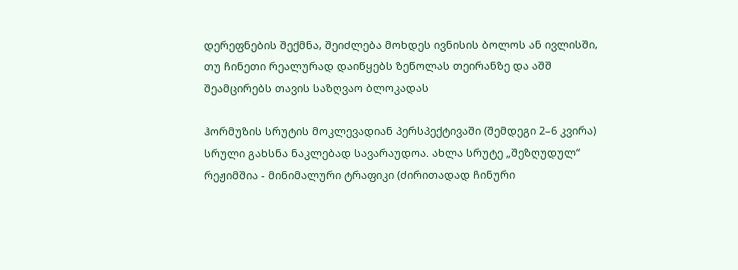დერეფნების შექმნა, შეიძლება მოხდეს ივნისის ბოლოს ან ივლისში, თუ ჩინეთი რეალურად დაიწყებს ზეწოლას თეირანზე და აშშ შეამცირებს თავის საზღვაო ბლოკადას

ჰორმუზის სრუტის მოკლევადიან პერსპექტივაში (შემდეგი 2–6 კვირა) სრული გახსნა ნაკლებად სავარაუდოა. ახლა სრუტე „შეზღუდულ“ რეჟიმშია - მინიმალური ტრაფიკი (ძირითადად ჩინური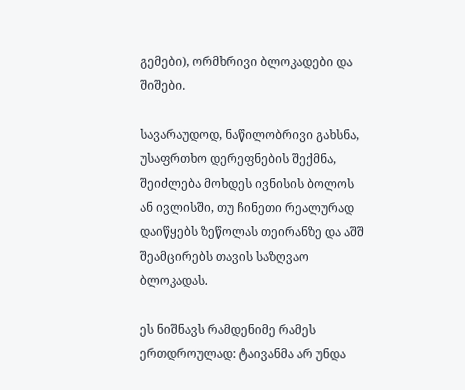გემები), ორმხრივი ბლოკადები და შიშები.

სავარაუდოდ, ნაწილობრივი გახსნა, უსაფრთხო დერეფნების შექმნა, შეიძლება მოხდეს ივნისის ბოლოს ან ივლისში, თუ ჩინეთი რეალურად დაიწყებს ზეწოლას თეირანზე და აშშ შეამცირებს თავის საზღვაო ბლოკადას.

ეს ნიშნავს რამდენიმე რამეს ერთდროულად: ტაივანმა არ უნდა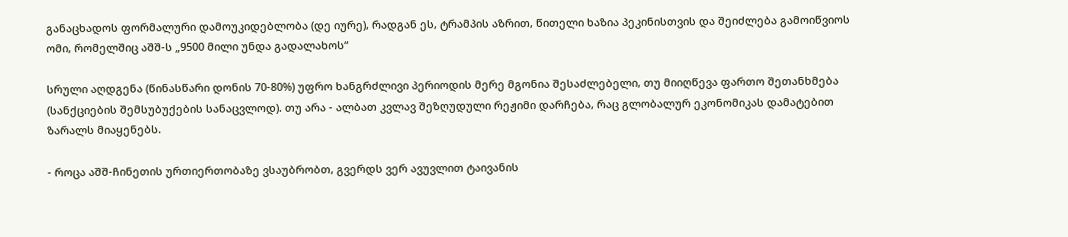განაცხადოს ფორმალური დამოუკიდებლობა (დე იურე), რადგან ეს, ტრამპის აზრით, წითელი ხაზია პეკინისთვის და შეიძლება გამოიწვიოს ომი, რომელშიც აშშ-ს „9500 მილი უნდა გადალახოს“

სრული აღდგენა (წინასწარი დონის 70-80%) უფრო ხანგრძლივი პერიოდის მერე მგონია შესაძლებელი, თუ მიიღწევა ფართო შეთანხმება (სანქციების შემსუბუქების სანაცვლოდ). თუ არა - ალბათ კვლავ შეზღუდული რეჟიმი დარჩება, რაც გლობალურ ეკონომიკას დამატებით ზარალს მიაყენებს.

- როცა აშშ-ჩინეთის ურთიერთობაზე ვსაუბრობთ, გვერდს ვერ ავუვლით ტაივანის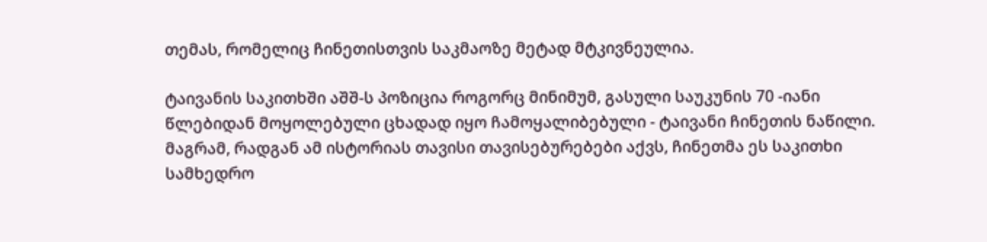თემას, რომელიც ჩინეთისთვის საკმაოზე მეტად მტკივნეულია.

ტაივანის საკითხში აშშ-ს პოზიცია როგორც მინიმუმ, გასული საუკუნის 70 -იანი წლებიდან მოყოლებული ცხადად იყო ჩამოყალიბებული - ტაივანი ჩინეთის ნაწილი. მაგრამ, რადგან ამ ისტორიას თავისი თავისებურებები აქვს, ჩინეთმა ეს საკითხი სამხედრო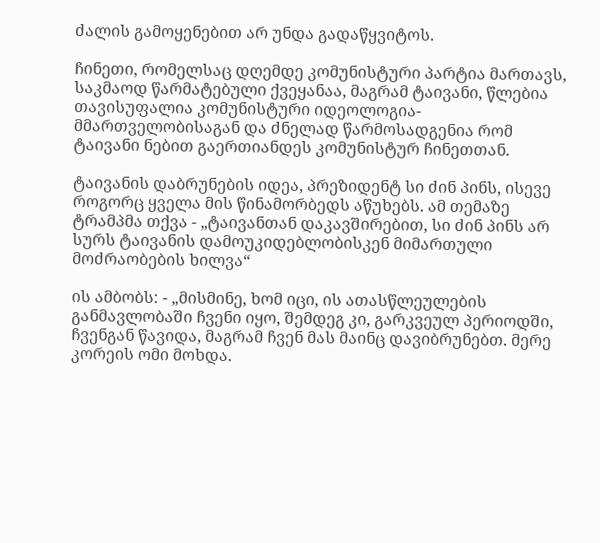ძალის გამოყენებით არ უნდა გადაწყვიტოს.

ჩინეთი, რომელსაც დღემდე კომუნისტური პარტია მართავს, საკმაოდ წარმატებული ქვეყანაა, მაგრამ ტაივანი, წლებია თავისუფალია კომუნისტური იდეოლოგია-მმართველობისაგან და ძნელად წარმოსადგენია რომ ტაივანი ნებით გაერთიანდეს კომუნისტურ ჩინეთთან.

ტაივანის დაბრუნების იდეა, პრეზიდენტ სი ძინ პინს, ისევე როგორც ყველა მის წინამორბედს აწუხებს. ამ თემაზე ტრამპმა თქვა - „ტაივანთან დაკავშირებით, სი ძინ პინს არ სურს ტაივანის დამოუკიდებლობისკენ მიმართული მოძრაობების ხილვა“

ის ამბობს: - „მისმინე, ხომ იცი, ის ათასწლეულების განმავლობაში ჩვენი იყო, შემდეგ კი, გარკვეულ პერიოდში, ჩვენგან წავიდა, მაგრამ ჩვენ მას მაინც დავიბრუნებთ. მერე კორეის ომი მოხდა.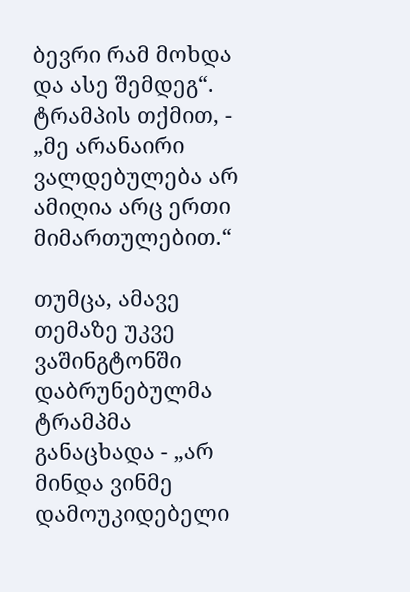ბევრი რამ მოხდა და ასე შემდეგ“. ტრამპის თქმით, - „მე არანაირი ვალდებულება არ ამიღია არც ერთი მიმართულებით.“

თუმცა, ამავე თემაზე უკვე ვაშინგტონში დაბრუნებულმა ტრამპმა განაცხადა - „არ მინდა ვინმე დამოუკიდებელი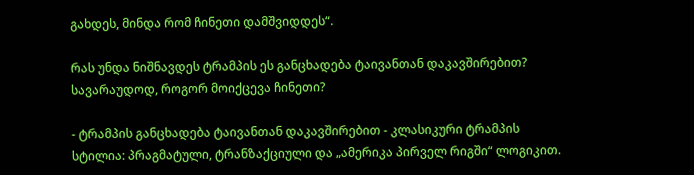გახდეს, მინდა რომ ჩინეთი დამშვიდდეს“.

რას უნდა ნიშნავდეს ტრამპის ეს განცხადება ტაივანთან დაკავშირებით? სავარაუდოდ, როგორ მოიქცევა ჩინეთი?

- ტრამპის განცხადება ტაივანთან დაკავშირებით - კლასიკური ტრამპის სტილია: პრაგმატული, ტრანზაქციული და „ამერიკა პირველ რიგში“ ლოგიკით.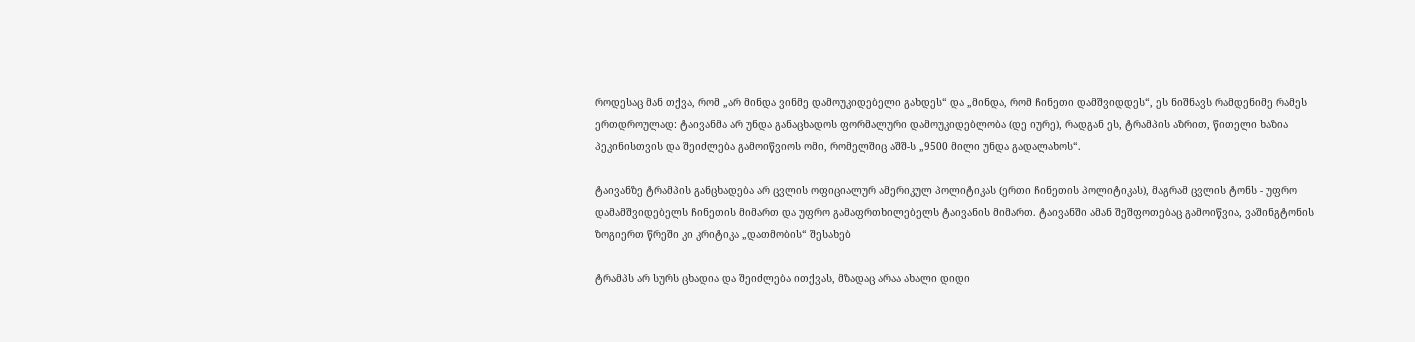როდესაც მან თქვა, რომ „არ მინდა ვინმე დამოუკიდებელი გახდეს“ და „მინდა, რომ ჩინეთი დამშვიდდეს“, ეს ნიშნავს რამდენიმე რამეს ერთდროულად: ტაივანმა არ უნდა განაცხადოს ფორმალური დამოუკიდებლობა (დე იურე), რადგან ეს, ტრამპის აზრით, წითელი ხაზია პეკინისთვის და შეიძლება გამოიწვიოს ომი, რომელშიც აშშ-ს „9500 მილი უნდა გადალახოს“.

ტაივანზე ტრამპის განცხადება არ ცვლის ოფიციალურ ამერიკულ პოლიტიკას (ერთი ჩინეთის პოლიტიკას), მაგრამ ცვლის ტონს - უფრო დამამშვიდებელს ჩინეთის მიმართ და უფრო გამაფრთხილებელს ტაივანის მიმართ. ტაივანში ამან შეშფოთებაც გამოიწვია, ვაშინგტონის ზოგიერთ წრეში კი კრიტიკა „დათმობის“ შესახებ

ტრამპს არ სურს ცხადია და შეიძლება ითქვას, მზადაც არაა ახალი დიდი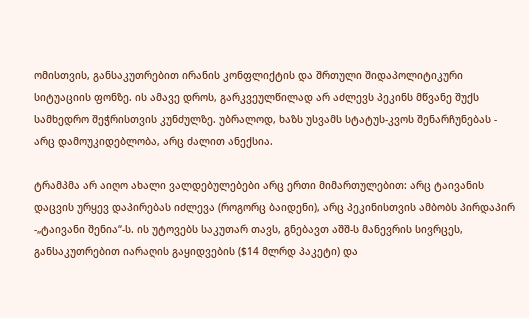ომისთვის, განსაკუთრებით ირანის კონფლიქტის და შრთული შიდაპოლიტიკური სიტუაციის ფონზე. ის ამავე დროს, გარკვეულწილად არ აძლევს პეკინს მწვანე შუქს სამხედრო შეჭრისთვის კუნძულზე. უბრალოდ, ხაზს უსვამს სტატუს-კვოს შენარჩუნებას - არც დამოუკიდებლობა, არც ძალით ანექსია.

ტრამპმა არ აიღო ახალი ვალდებულებები არც ერთი მიმართულებით: არც ტაივანის დაცვის ურყევ დაპირებას იძლევა (როგორც ბაიდენი), არც პეკინისთვის ამბობს პირდაპირ -„ტაივანი შენია“-ს. ის უტოვებს საკუთარ თავს, გნებავთ აშშ-ს მანევრის სივრცეს, განსაკუთრებით იარაღის გაყიდვების ($14 მლრდ პაკეტი) და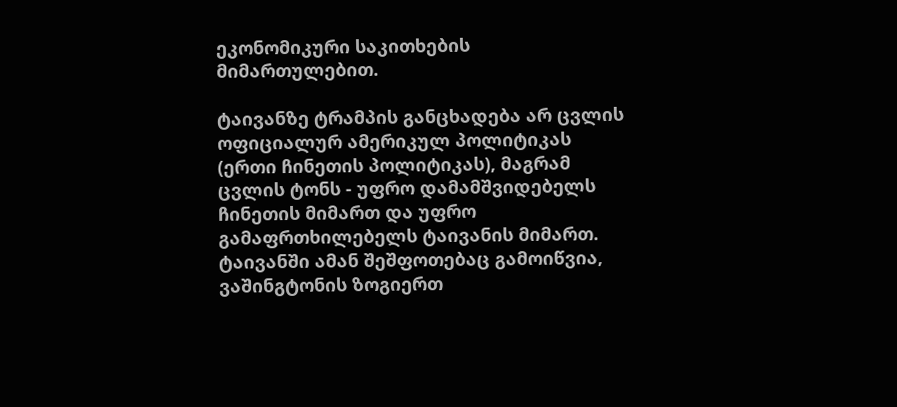ეკონომიკური საკითხების მიმართულებით.

ტაივანზე ტრამპის განცხადება არ ცვლის ოფიციალურ ამერიკულ პოლიტიკას (ერთი ჩინეთის პოლიტიკას), მაგრამ ცვლის ტონს - უფრო დამამშვიდებელს ჩინეთის მიმართ და უფრო გამაფრთხილებელს ტაივანის მიმართ. ტაივანში ამან შეშფოთებაც გამოიწვია, ვაშინგტონის ზოგიერთ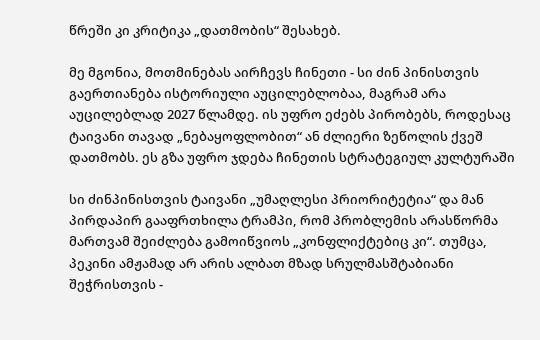წრეში კი კრიტიკა „დათმობის“ შესახებ.

მე მგონია, მოთმინებას აირჩევს ჩინეთი - სი ძინ პინისთვის გაერთიანება ისტორიული აუცილებლობაა, მაგრამ არა აუცილებლად 2027 წლამდე. ის უფრო ეძებს პირობებს, როდესაც ტაივანი თავად „ნებაყოფლობით“ ან ძლიერი ზეწოლის ქვეშ დათმობს. ეს გზა უფრო ჯდება ჩინეთის სტრატეგიულ კულტურაში

სი ძინპინისთვის ტაივანი „უმაღლესი პრიორიტეტია“ და მან პირდაპირ გააფრთხილა ტრამპი, რომ პრობლემის არასწორმა მართვამ შეიძლება გამოიწვიოს „კონფლიქტებიც კი“. თუმცა, პეკინი ამჟამად არ არის ალბათ მზად სრულმასშტაბიანი შეჭრისთვის -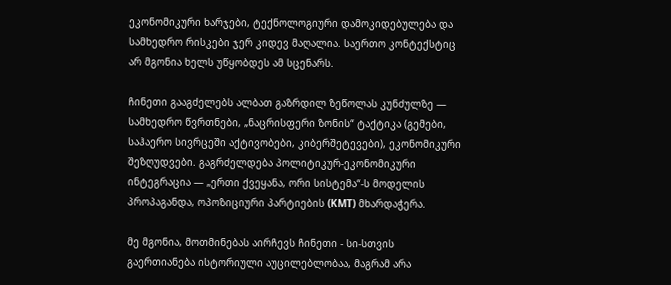ეკონომიკური ხარჯები, ტექნოლოგიური დამოკიდებულება და სამხედრო რისკები ჯერ კიდევ მაღალია. საერთო კონტექსტიც არ მგონია ხელს უწყობდეს ამ სცენარს.

ჩინეთი გააგძელებს ალბათ გაზრდილ ზეწოლას კუნძულზე — სამხედრო წვრთნები, „ნაცრისფერი ზონის“ ტაქტიკა (გემები, საჰაერო სივრცეში აქტივობები, კიბერშეტევები), ეკონომიკური შეზღუდვები. გაგრძელდება პოლიტიკურ-ეკონომიკური ინტეგრაცია — „ერთი ქვეყანა, ორი სისტემა“-ს მოდელის პროპაგანდა, ოპოზიციური პარტიების (KMT) მხარდაჭერა.

მე მგონია, მოთმინებას აირჩევს ჩინეთი - სი-სთვის გაერთიანება ისტორიული აუცილებლობაა, მაგრამ არა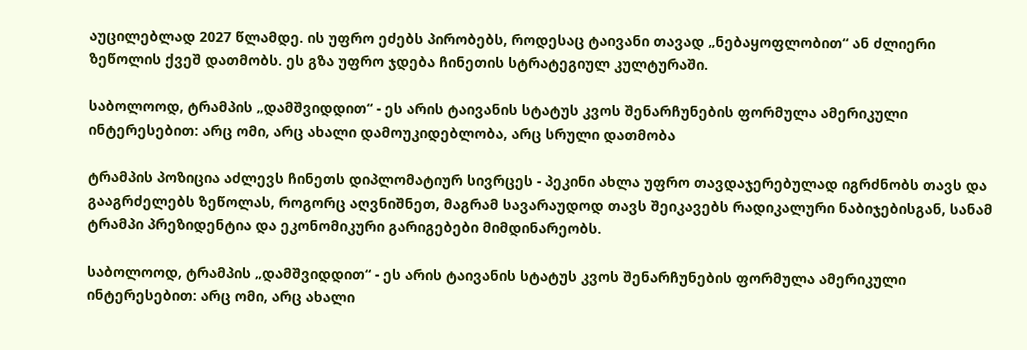აუცილებლად 2027 წლამდე. ის უფრო ეძებს პირობებს, როდესაც ტაივანი თავად „ნებაყოფლობით“ ან ძლიერი ზეწოლის ქვეშ დათმობს. ეს გზა უფრო ჯდება ჩინეთის სტრატეგიულ კულტურაში.

საბოლოოდ, ტრამპის „დამშვიდდით“ - ეს არის ტაივანის სტატუს კვოს შენარჩუნების ფორმულა ამერიკული ინტერესებით: არც ომი, არც ახალი დამოუკიდებლობა, არც სრული დათმობა

ტრამპის პოზიცია აძლევს ჩინეთს დიპლომატიურ სივრცეს - პეკინი ახლა უფრო თავდაჯერებულად იგრძნობს თავს და გააგრძელებს ზეწოლას, როგორც აღვნიშნეთ, მაგრამ სავარაუდოდ თავს შეიკავებს რადიკალური ნაბიჯებისგან, სანამ ტრამპი პრეზიდენტია და ეკონომიკური გარიგებები მიმდინარეობს.

საბოლოოდ, ტრამპის „დამშვიდდით“ - ეს არის ტაივანის სტატუს კვოს შენარჩუნების ფორმულა ამერიკული ინტერესებით: არც ომი, არც ახალი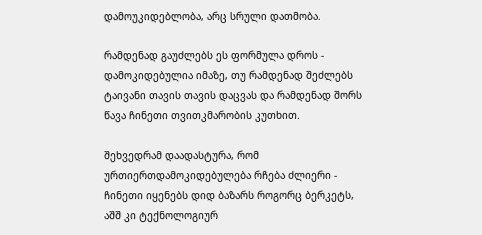დამოუკიდებლობა, არც სრული დათმობა.

რამდენად გაუძლებს ეს ფორმულა დროს - დამოკიდებულია იმაზე, თუ რამდენად შეძლებს ტაივანი თავის თავის დაცვას და რამდენად შორს წავა ჩინეთი თვითკმარობის კუთხით.

შეხვედრამ დაადასტურა, რომ ურთიერთდამოკიდებულება რჩება ძლიერი - ჩინეთი იყენებს დიდ ბაზარს როგორც ბერკეტს, აშშ კი ტექნოლოგიურ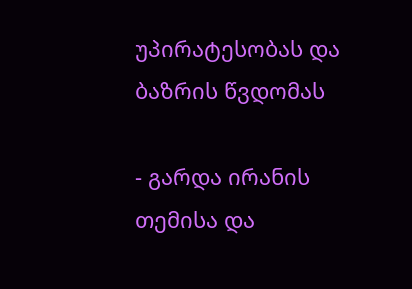უპირატესობას და ბაზრის წვდომას

- გარდა ირანის თემისა და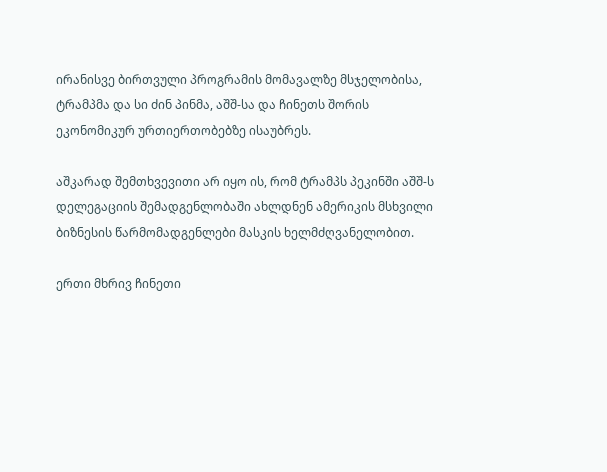ირანისვე ბირთვული პროგრამის მომავალზე მსჯელობისა, ტრამპმა და სი ძინ პინმა, აშშ-სა და ჩინეთს შორის ეკონომიკურ ურთიერთობებზე ისაუბრეს.

აშკარად შემთხვევითი არ იყო ის, რომ ტრამპს პეკინში აშშ-ს დელეგაციის შემადგენლობაში ახლდნენ ამერიკის მსხვილი ბიზნესის წარმომადგენლები მასკის ხელმძღვანელობით.

ერთი მხრივ ჩინეთი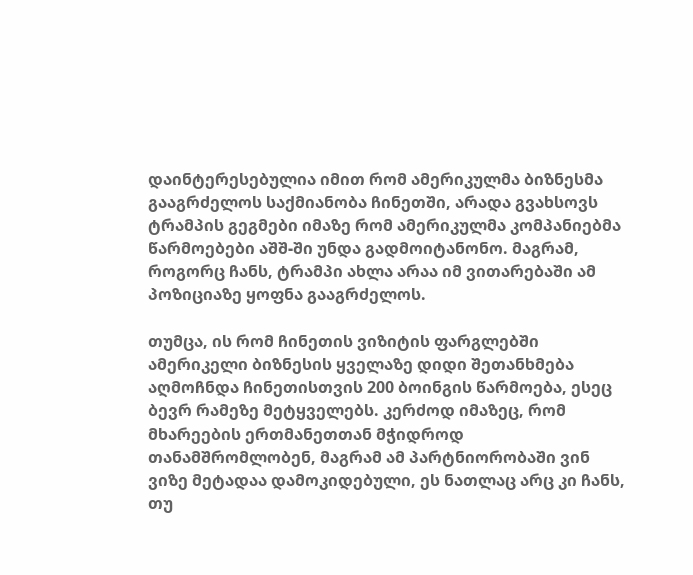დაინტერესებულია იმით რომ ამერიკულმა ბიზნესმა გააგრძელოს საქმიანობა ჩინეთში, არადა გვახსოვს ტრამპის გეგმები იმაზე რომ ამერიკულმა კომპანიებმა წარმოებები აშშ-ში უნდა გადმოიტანონო. მაგრამ, როგორც ჩანს, ტრამპი ახლა არაა იმ ვითარებაში ამ პოზიციაზე ყოფნა გააგრძელოს.

თუმცა, ის რომ ჩინეთის ვიზიტის ფარგლებში ამერიკელი ბიზნესის ყველაზე დიდი შეთანხმება აღმოჩნდა ჩინეთისთვის 200 ბოინგის წარმოება, ესეც ბევრ რამეზე მეტყველებს. კერძოდ იმაზეც, რომ მხარეების ერთმანეთთან მჭიდროდ თანამშრომლობენ, მაგრამ ამ პარტნიორობაში ვინ ვიზე მეტადაა დამოკიდებული, ეს ნათლაც არც კი ჩანს, თუ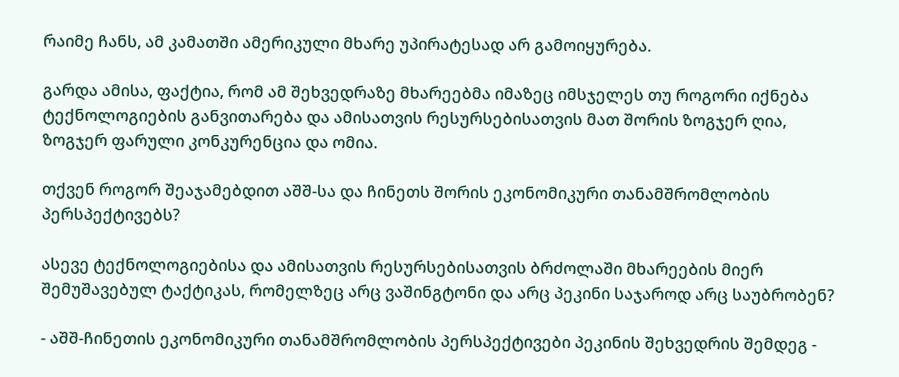რაიმე ჩანს, ამ კამათში ამერიკული მხარე უპირატესად არ გამოიყურება.

გარდა ამისა, ფაქტია, რომ ამ შეხვედრაზე მხარეებმა იმაზეც იმსჯელეს თუ როგორი იქნება ტექნოლოგიების განვითარება და ამისათვის რესურსებისათვის მათ შორის ზოგჯერ ღია, ზოგჯერ ფარული კონკურენცია და ომია.

თქვენ როგორ შეაჯამებდით აშშ-სა და ჩინეთს შორის ეკონომიკური თანამშრომლობის პერსპექტივებს?

ასევე ტექნოლოგიებისა და ამისათვის რესურსებისათვის ბრძოლაში მხარეების მიერ შემუშავებულ ტაქტიკას, რომელზეც არც ვაშინგტონი და არც პეკინი საჯაროდ არც საუბრობენ?

- აშშ-ჩინეთის ეკონომიკური თანამშრომლობის პერსპექტივები პეკინის შეხვედრის შემდეგ -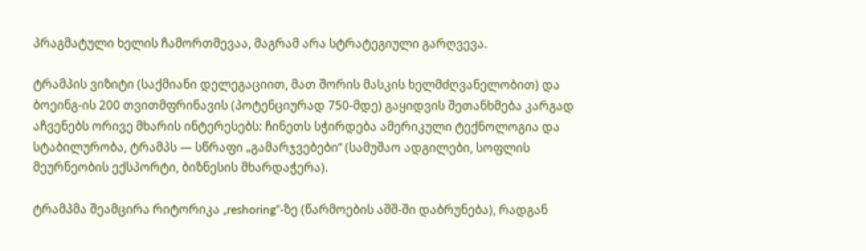პრაგმატული ხელის ჩამორთმევაა, მაგრამ არა სტრატეგიული გარღვევა.

ტრამპის ვიზიტი (საქმიანი დელეგაციით, მათ შორის მასკის ხელმძღვანელობით) და ბოეინგ-ის 200 თვითმფრინავის (პოტენციურად 750-მდე) გაყიდვის შეთანხმება კარგად აჩვენებს ორივე მხარის ინტერესებს: ჩინეთს სჭირდება ამერიკული ტექნოლოგია და სტაბილურობა, ტრამპს — სწრაფი „გამარჯვებები“ (სამუშაო ადგილები, სოფლის მეურნეობის ექსპორტი, ბიზნესის მხარდაჭერა).

ტრამპმა შეამცირა რიტორიკა „reshoring“-ზე (წარმოების აშშ-ში დაბრუნება), რადგან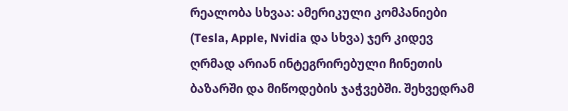რეალობა სხვაა: ამერიკული კომპანიები (Tesla, Apple, Nvidia და სხვა) ჯერ კიდევ ღრმად არიან ინტეგრირებული ჩინეთის ბაზარში და მიწოდების ჯაჭვებში. შეხვედრამ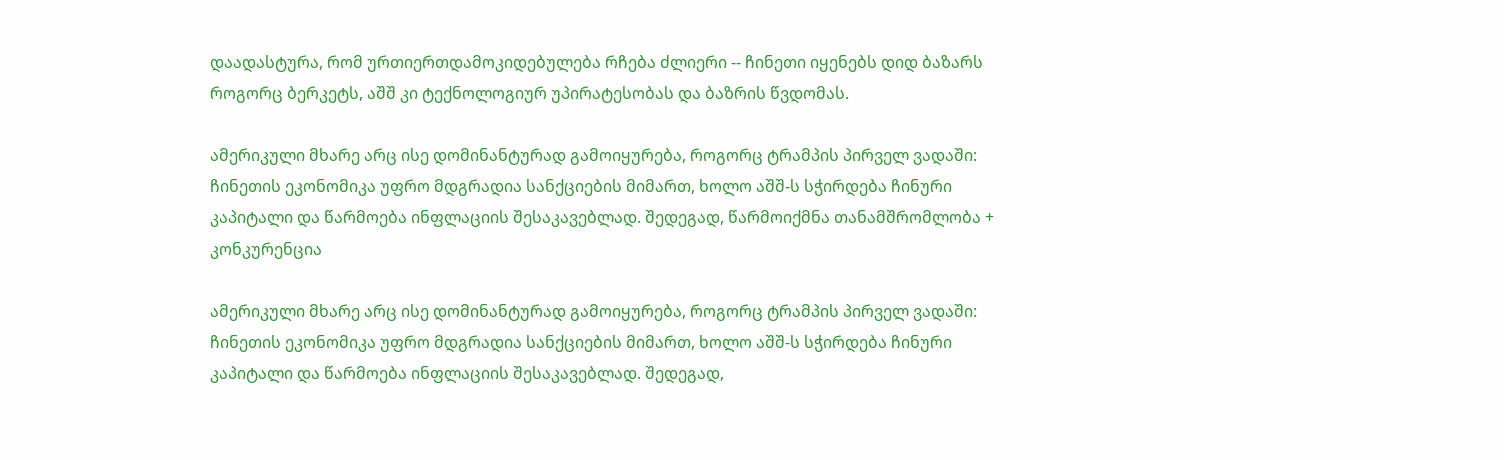დაადასტურა, რომ ურთიერთდამოკიდებულება რჩება ძლიერი -- ჩინეთი იყენებს დიდ ბაზარს როგორც ბერკეტს, აშშ კი ტექნოლოგიურ უპირატესობას და ბაზრის წვდომას.

ამერიკული მხარე არც ისე დომინანტურად გამოიყურება, როგორც ტრამპის პირველ ვადაში: ჩინეთის ეკონომიკა უფრო მდგრადია სანქციების მიმართ, ხოლო აშშ-ს სჭირდება ჩინური კაპიტალი და წარმოება ინფლაციის შესაკავებლად. შედეგად, წარმოიქმნა თანამშრომლობა + კონკურენცია

ამერიკული მხარე არც ისე დომინანტურად გამოიყურება, როგორც ტრამპის პირველ ვადაში: ჩინეთის ეკონომიკა უფრო მდგრადია სანქციების მიმართ, ხოლო აშშ-ს სჭირდება ჩინური კაპიტალი და წარმოება ინფლაციის შესაკავებლად. შედეგად,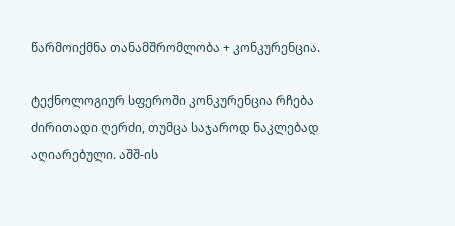წარმოიქმნა თანამშრომლობა + კონკურენცია.

ტექნოლოგიურ სფეროში კონკურენცია რჩება ძირითადი ღერძი, თუმცა საჯაროდ ნაკლებად აღიარებული. აშშ-ის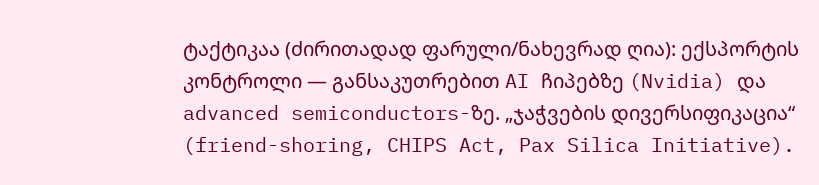ტაქტიკაა (ძირითადად ფარული/ნახევრად ღია): ექსპორტის კონტროლი — განსაკუთრებით AI ჩიპებზე (Nvidia) და advanced semiconductors-ზე. „ჯაჭვების დივერსიფიკაცია“ (friend-shoring, CHIPS Act, Pax Silica Initiative).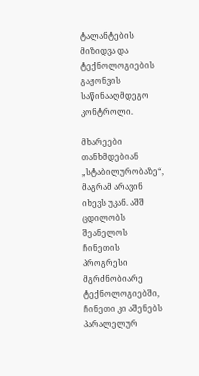ტალანტების მიზიდვა და ტექნოლოგიების გაჟონვის საწინააღმდეგო კონტროლი.

მხარეები თანხმდებიან „სტაბილურობაზე“, მაგრამ არავინ იხევს უკან. აშშ ცდილობს შეანელოს ჩინეთის პროგრესი მგრძნობიარე ტექნოლოგიებში, ჩინეთი კი აშენებს პარალელურ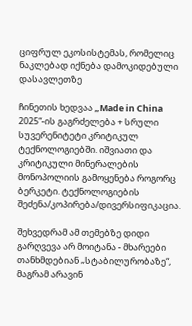ციფრულ ეკოსისტემას, რომელიც ნაკლებად იქნება დამოკიდებული დასავლეთზე

ჩინეთის ხედვაა „Made in China 2025“-ის გაგრძელება + სრული სუვერენიტეტი კრიტიკულ ტექნოლოგიებში. იშვიათი და კრიტიკული მინერალების მონოპოლიის გამოყენება როგორც ბერკეტი. ტექნოლოგიების შეძენა/კოპირება/დივერსიფიკაცია.

შეხვედრამ ამ თემებზე დიდი გარღვევა არ მოიტანა - მხარეები თანხმდებიან „სტაბილურობაზე“, მაგრამ არავინ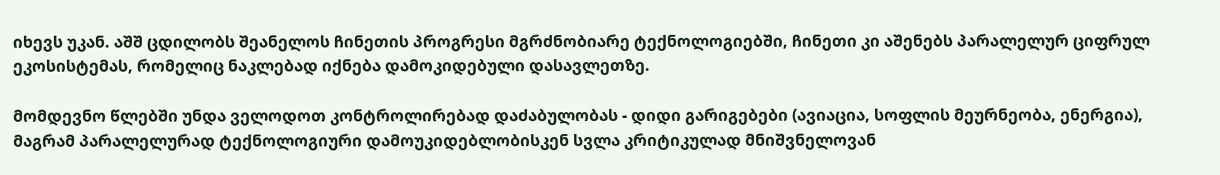იხევს უკან. აშშ ცდილობს შეანელოს ჩინეთის პროგრესი მგრძნობიარე ტექნოლოგიებში, ჩინეთი კი აშენებს პარალელურ ციფრულ ეკოსისტემას, რომელიც ნაკლებად იქნება დამოკიდებული დასავლეთზე.

მომდევნო წლებში უნდა ველოდოთ კონტროლირებად დაძაბულობას - დიდი გარიგებები (ავიაცია, სოფლის მეურნეობა, ენერგია), მაგრამ პარალელურად ტექნოლოგიური დამოუკიდებლობისკენ სვლა კრიტიკულად მნიშვნელოვან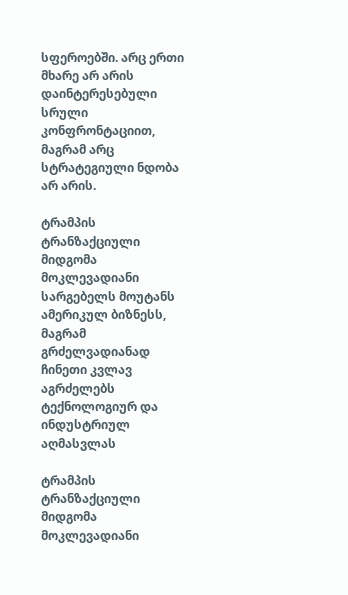სფეროებში. არც ერთი მხარე არ არის დაინტერესებული სრული კონფრონტაციით, მაგრამ არც სტრატეგიული ნდობა არ არის.

ტრამპის ტრანზაქციული მიდგომა მოკლევადიანი სარგებელს მოუტანს ამერიკულ ბიზნესს, მაგრამ გრძელვადიანად ჩინეთი კვლავ აგრძელებს ტექნოლოგიურ და ინდუსტრიულ აღმასვლას

ტრამპის ტრანზაქციული მიდგომა მოკლევადიანი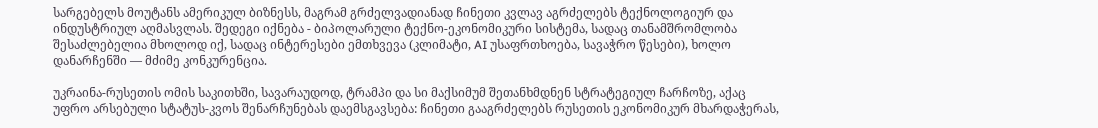სარგებელს მოუტანს ამერიკულ ბიზნესს, მაგრამ გრძელვადიანად ჩინეთი კვლავ აგრძელებს ტექნოლოგიურ და ინდუსტრიულ აღმასვლას. შედეგი იქნება - ბიპოლარული ტექნო-ეკონომიკური სისტემა, სადაც თანამშრომლობა შესაძლებელია მხოლოდ იქ, სადაც ინტერესები ემთხვევა (კლიმატი, AI უსაფრთხოება, სავაჭრო წესები), ხოლო დანარჩენში — მძიმე კონკურენცია.

უკრაინა-რუსეთის ომის საკითხში, სავარაუდოდ, ტრამპი და სი მაქსიმუმ შეთანხმდნენ სტრატეგიულ ჩარჩოზე, აქაც უფრო არსებული სტატუს-კვოს შენარჩუნებას დაემსგავსება: ჩინეთი გააგრძელებს რუსეთის ეკონომიკურ მხარდაჭერას,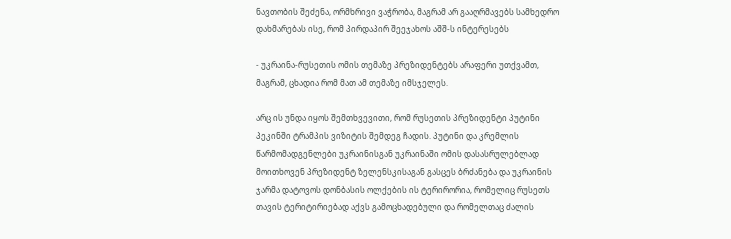ნავთობის შეძენა, ორმხრივი ვაჭრობა, მაგრამ არ გააღრმავებს სამხედრო დახმარებას ისე, რომ პირდაპირ შეეჯახოს აშშ-ს ინტერესებს

- უკრაინა-რუსეთის ომის თემაზე პრეზიდენტებს არაფერი უთქვამთ, მაგრამ, ცხადია რომ მათ ამ თემაზე იმსჯელეს.

არც ის უნდა იყოს შემთხვევითი, რომ რუსეთის პრეზიდენტი პუტინი პეკინში ტრამპის ვიზიტის შემდეგ ჩადის. პუტინი და კრემლის წარმომადგენლები უკრაინისგან უკრაინაში ომის დასასრულებლად მოითხოვენ პრეზიდენტ ზელენსკისაგან გასცეს ბრძანება და უკრაინის ჯარმა დატოვოს დონბასის ოლქების ის ტერირორია, რომელიც რუსეთს თავის ტერიტირიებად აქვს გამოცხადებული და რომელთაც ძალის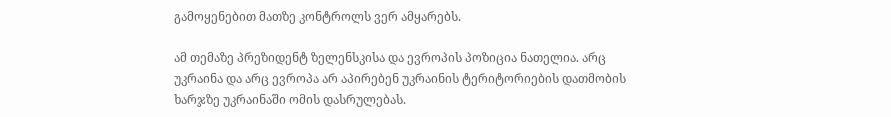გამოყენებით მათზე კონტროლს ვერ ამყარებს.

ამ თემაზე პრეზიდენტ ზელენსკისა და ევროპის პოზიცია ნათელია. არც უკრაინა და არც ევროპა არ აპირებენ უკრაინის ტერიტორიების დათმობის ხარჯზე უკრაინაში ომის დასრულებას.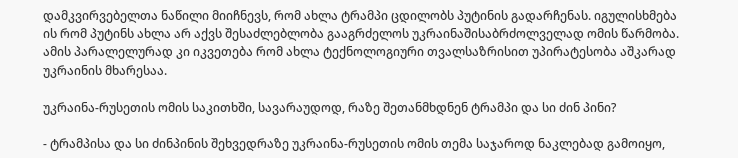დამკვირვებელთა ნაწილი მიიჩნევს, რომ ახლა ტრამპი ცდილობს პუტინის გადარჩენას. იგულისხმება ის რომ პუტინს ახლა არ აქვს შესაძლებლობა გააგრძელოს უკრაინაშისაბრძოლველად ომის წარმობა. ამის პარალელურად კი იკვეთება რომ ახლა ტექნოლოგიური თვალსაზრისით უპირატესობა აშკარად უკრაინის მხარესაა.

უკრაინა-რუსეთის ომის საკითხში, სავარაუდოდ, რაზე შეთანმხდნენ ტრამპი და სი ძინ პინი?

- ტრამპისა და სი ძინპინის შეხვედრაზე უკრაინა-რუსეთის ომის თემა საჯაროდ ნაკლებად გამოიყო,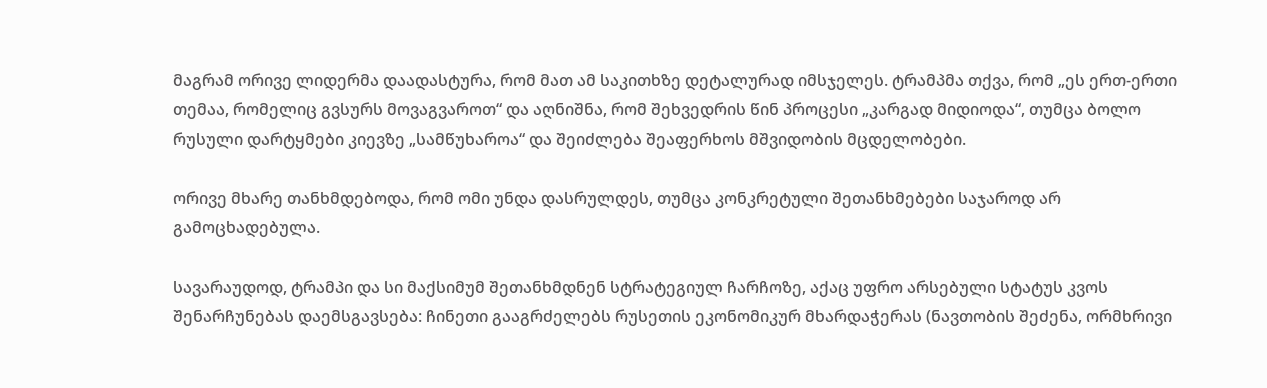მაგრამ ორივე ლიდერმა დაადასტურა, რომ მათ ამ საკითხზე დეტალურად იმსჯელეს. ტრამპმა თქვა, რომ „ეს ერთ-ერთი თემაა, რომელიც გვსურს მოვაგვაროთ“ და აღნიშნა, რომ შეხვედრის წინ პროცესი „კარგად მიდიოდა“, თუმცა ბოლო რუსული დარტყმები კიევზე „სამწუხაროა“ და შეიძლება შეაფერხოს მშვიდობის მცდელობები.

ორივე მხარე თანხმდებოდა, რომ ომი უნდა დასრულდეს, თუმცა კონკრეტული შეთანხმებები საჯაროდ არ გამოცხადებულა.

სავარაუდოდ, ტრამპი და სი მაქსიმუმ შეთანხმდნენ სტრატეგიულ ჩარჩოზე, აქაც უფრო არსებული სტატუს კვოს შენარჩუნებას დაემსგავსება: ჩინეთი გააგრძელებს რუსეთის ეკონომიკურ მხარდაჭერას (ნავთობის შეძენა, ორმხრივი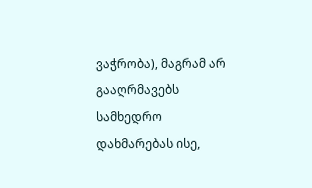ვაჭრობა), მაგრამ არ გააღრმავებს სამხედრო დახმარებას ისე,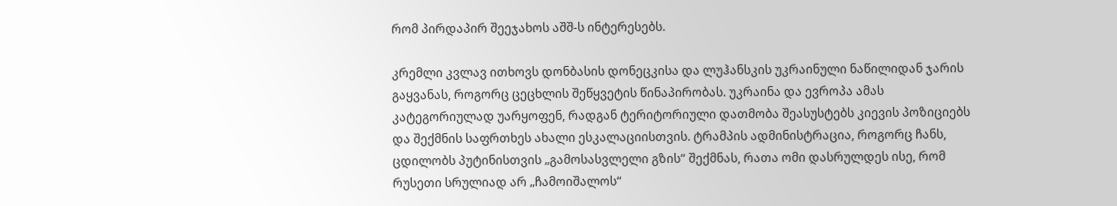რომ პირდაპირ შეეჯახოს აშშ-ს ინტერესებს.

კრემლი კვლავ ითხოვს დონბასის დონეცკისა და ლუჰანსკის უკრაინული ნაწილიდან ჯარის გაყვანას, როგორც ცეცხლის შეწყვეტის წინაპირობას. უკრაინა და ევროპა ამას კატეგორიულად უარყოფენ, რადგან ტერიტორიული დათმობა შეასუსტებს კიევის პოზიციებს და შექმნის საფრთხეს ახალი ესკალაციისთვის. ტრამპის ადმინისტრაცია, როგორც ჩანს, ცდილობს პუტინისთვის „გამოსასვლელი გზის“ შექმნას, რათა ომი დასრულდეს ისე, რომ რუსეთი სრულიად არ „ჩამოიშალოს“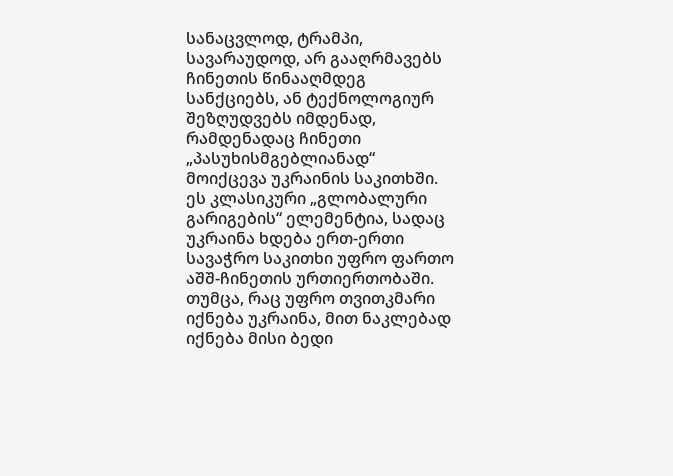სანაცვლოდ, ტრამპი, სავარაუდოდ, არ გააღრმავებს ჩინეთის წინააღმდეგ სანქციებს, ან ტექნოლოგიურ შეზღუდვებს იმდენად, რამდენადაც ჩინეთი „პასუხისმგებლიანად“ მოიქცევა უკრაინის საკითხში. ეს კლასიკური „გლობალური გარიგების“ ელემენტია, სადაც უკრაინა ხდება ერთ-ერთი სავაჭრო საკითხი უფრო ფართო აშშ-ჩინეთის ურთიერთობაში. თუმცა, რაც უფრო თვითკმარი იქნება უკრაინა, მით ნაკლებად იქნება მისი ბედი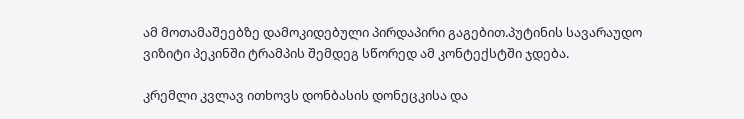ამ მოთამაშეებზე დამოკიდებული პირდაპირი გაგებით.პუტინის სავარაუდო ვიზიტი პეკინში ტრამპის შემდეგ სწორედ ამ კონტექსტში ჯდება.

კრემლი კვლავ ითხოვს დონბასის დონეცკისა და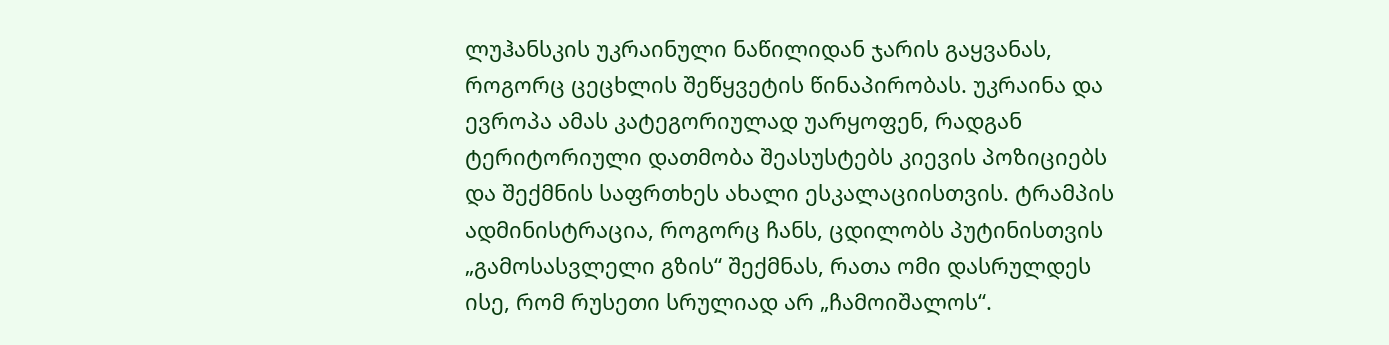ლუჰანსკის უკრაინული ნაწილიდან ჯარის გაყვანას, როგორც ცეცხლის შეწყვეტის წინაპირობას. უკრაინა და ევროპა ამას კატეგორიულად უარყოფენ, რადგან ტერიტორიული დათმობა შეასუსტებს კიევის პოზიციებს და შექმნის საფრთხეს ახალი ესკალაციისთვის. ტრამპის ადმინისტრაცია, როგორც ჩანს, ცდილობს პუტინისთვის „გამოსასვლელი გზის“ შექმნას, რათა ომი დასრულდეს ისე, რომ რუსეთი სრულიად არ „ჩამოიშალოს“.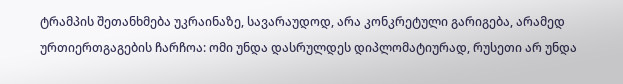ტრამპის შეთანხმება უკრაინაზე, სავარაუდოდ, არა კონკრეტული გარიგება, არამედ ურთიერთგაგების ჩარჩოა: ომი უნდა დასრულდეს დიპლომატიურად, რუსეთი არ უნდა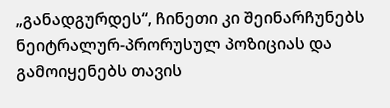„განადგურდეს“, ჩინეთი კი შეინარჩუნებს ნეიტრალურ-პრორუსულ პოზიციას და გამოიყენებს თავის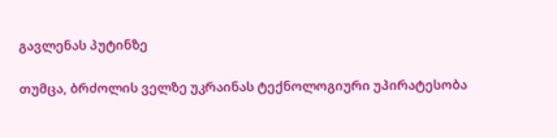გავლენას პუტინზე

თუმცა, ბრძოლის ველზე უკრაინას ტექნოლოგიური უპირატესობა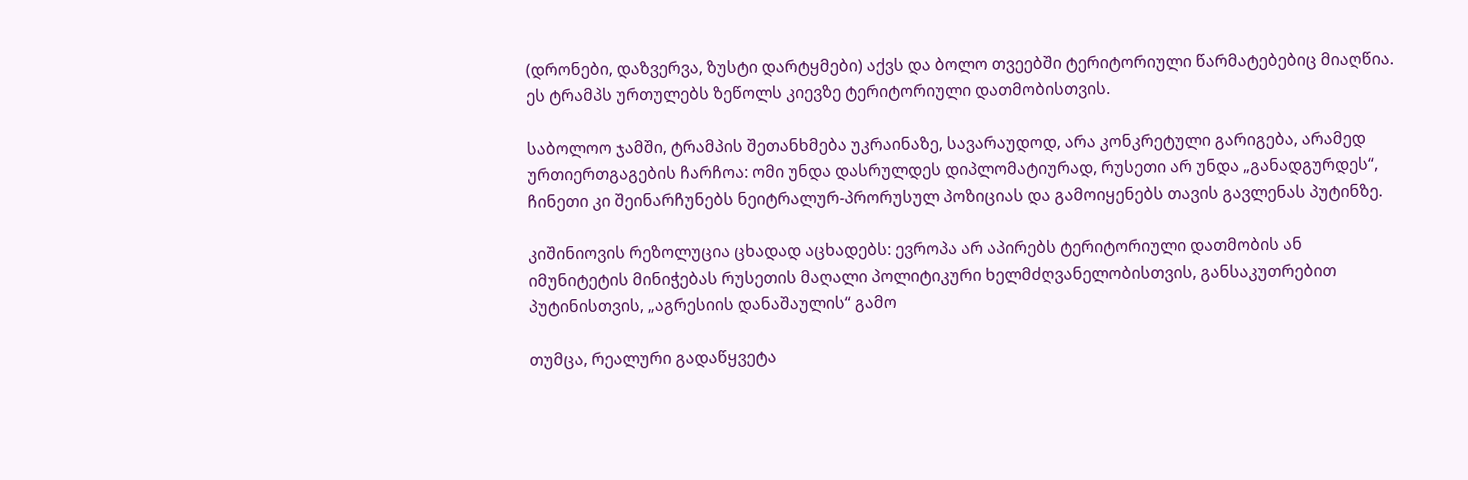(დრონები, დაზვერვა, ზუსტი დარტყმები) აქვს და ბოლო თვეებში ტერიტორიული წარმატებებიც მიაღწია. ეს ტრამპს ურთულებს ზეწოლს კიევზე ტერიტორიული დათმობისთვის.

საბოლოო ჯამში, ტრამპის შეთანხმება უკრაინაზე, სავარაუდოდ, არა კონკრეტული გარიგება, არამედ ურთიერთგაგების ჩარჩოა: ომი უნდა დასრულდეს დიპლომატიურად, რუსეთი არ უნდა „განადგურდეს“, ჩინეთი კი შეინარჩუნებს ნეიტრალურ-პრორუსულ პოზიციას და გამოიყენებს თავის გავლენას პუტინზე.

კიშინიოვის რეზოლუცია ცხადად აცხადებს: ევროპა არ აპირებს ტერიტორიული დათმობის ან იმუნიტეტის მინიჭებას რუსეთის მაღალი პოლიტიკური ხელმძღვანელობისთვის, განსაკუთრებით პუტინისთვის, „აგრესიის დანაშაულის“ გამო

თუმცა, რეალური გადაწყვეტა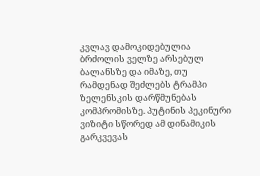კვლავ დამოკიდებულია ბრძოლის ველზე არსებულ ბალანსზე და იმაზე, თუ რამდენად შეძლებს ტრამპი ზელენსკის დარწმუნებას კომპრომისზე. პუტინის პეკინური ვიზიტი სწორედ ამ დინამიკის გარკვევას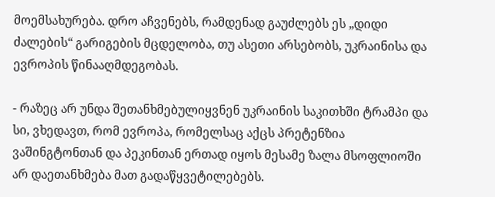მოემსახურება. დრო აჩვენებს, რამდენად გაუძლებს ეს „დიდი ძალების“ გარიგების მცდელობა, თუ ასეთი არსებობს, უკრაინისა და ევროპის წინააღმდეგობას.

- რაზეც არ უნდა შეთანხმებულიყვნენ უკრაინის საკითხში ტრამპი და სი, ვხედავთ, რომ ევროპა, რომელსაც აქცს პრეტენზია ვაშინგტონთან და პეკინთან ერთად იყოს მესამე ზალა მსოფლიოში არ დაეთანხმება მათ გადაწყვეტილებებს.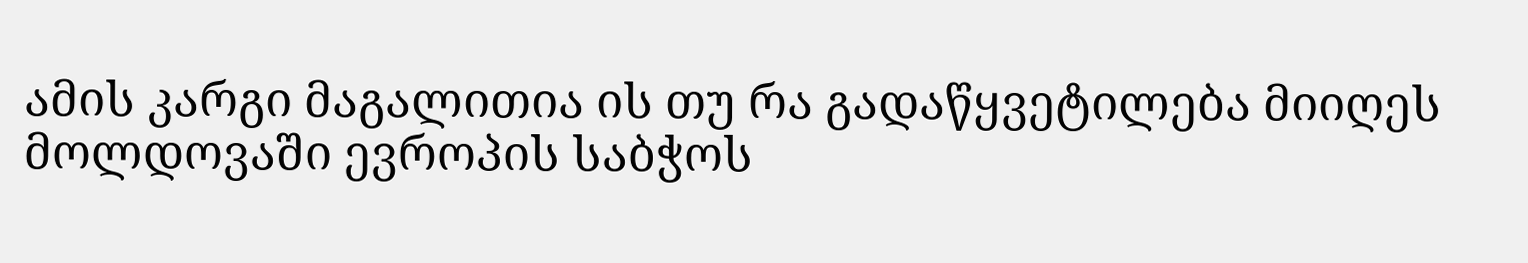ამის კარგი მაგალითია ის თუ რა გადაწყვეტილება მიიღეს მოლდოვაში ევროპის საბჭოს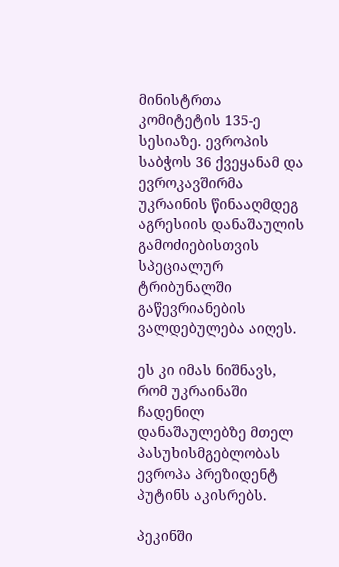მინისტრთა კომიტეტის 135-ე სესიაზე. ევროპის საბჭოს 36 ქვეყანამ და ევროკავშირმა უკრაინის წინააღმდეგ აგრესიის დანაშაულის გამოძიებისთვის სპეციალურ ტრიბუნალში გაწევრიანების ვალდებულება აიღეს.

ეს კი იმას ნიშნავს, რომ უკრაინაში ჩადენილ დანაშაულებზე მთელ პასუხისმგებლობას ევროპა პრეზიდენტ პუტინს აკისრებს.

პეკინში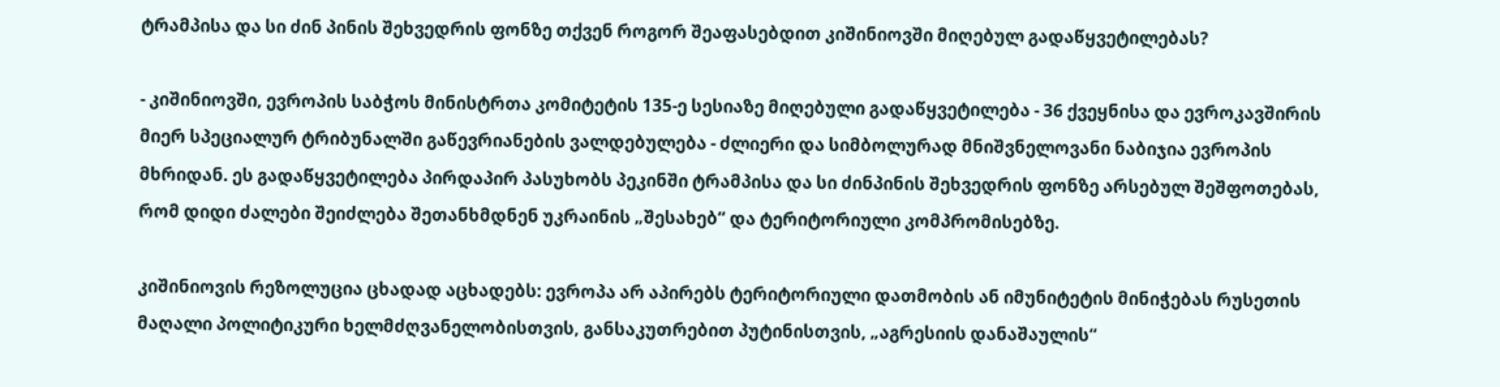ტრამპისა და სი ძინ პინის შეხვედრის ფონზე თქვენ როგორ შეაფასებდით კიშინიოვში მიღებულ გადაწყვეტილებას?

- კიშინიოვში, ევროპის საბჭოს მინისტრთა კომიტეტის 135-ე სესიაზე მიღებული გადაწყვეტილება - 36 ქვეყნისა და ევროკავშირის მიერ სპეციალურ ტრიბუნალში გაწევრიანების ვალდებულება - ძლიერი და სიმბოლურად მნიშვნელოვანი ნაბიჯია ევროპის მხრიდან. ეს გადაწყვეტილება პირდაპირ პასუხობს პეკინში ტრამპისა და სი ძინპინის შეხვედრის ფონზე არსებულ შეშფოთებას, რომ დიდი ძალები შეიძლება შეთანხმდნენ უკრაინის „შესახებ“ და ტერიტორიული კომპრომისებზე.

კიშინიოვის რეზოლუცია ცხადად აცხადებს: ევროპა არ აპირებს ტერიტორიული დათმობის ან იმუნიტეტის მინიჭებას რუსეთის მაღალი პოლიტიკური ხელმძღვანელობისთვის, განსაკუთრებით პუტინისთვის, „აგრესიის დანაშაულის“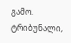გამო. ტრიბუნალი,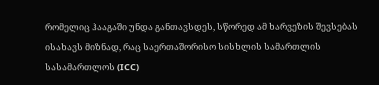რომელიც ჰააგაში უნდა განთავსდეს, სწორედ ამ ხარვეზის შევსებას ისახავს მიზნად, რაც საერთაშორისო სისხლის სამართლის სასამართლოს (ICC)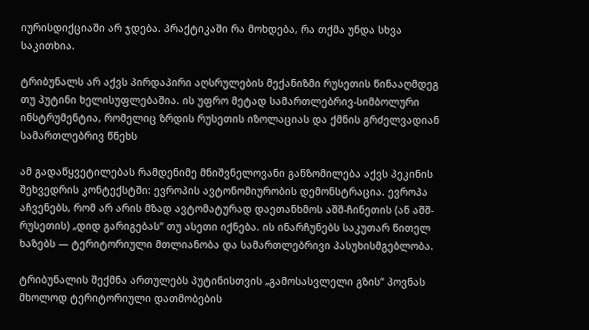იურისდიქციაში არ ჯდება. პრაქტიკაში რა მოხდება, რა თქმა უნდა სხვა საკითხია.

ტრიბუნალს არ აქვს პირდაპირი აღსრულების მექანიზმი რუსეთის წინააღმდეგ თუ პუტინი ხელისუფლებაშია. ის უფრო მეტად სამართლებრივ-სიმბოლური ინსტრუმენტია, რომელიც ზრდის რუსეთის იზოლაციას და ქმნის გრძელვადიან სამართლებრივ წნეხს

ამ გადაწყვეტილებას რამდენიმე მნიშვნელოვანი განზომილება აქვს პეკინის შეხვედრის კონტექსტში: ევროპის ავტონომიურობის დემონსტრაცია. ევროპა აჩვენებს, რომ არ არის მზად ავტომატურად დაეთანხმოს აშშ-ჩინეთის (ან აშშ-რუსეთის) „დიდ გარიგებას“ თუ ასეთი იქნება. ის ინარჩუნებს საკუთარ წითელ ხაზებს — ტერიტორიული მთლიანობა და სამართლებრივი პასუხისმგებლობა.

ტრიბუნალის შექმნა ართულებს პუტინისთვის „გამოსასვლელი გზის“ პოვნას მხოლოდ ტერიტორიული დათმობების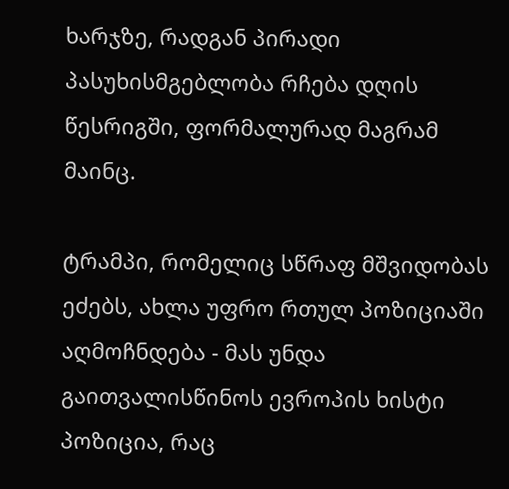ხარჯზე, რადგან პირადი პასუხისმგებლობა რჩება დღის წესრიგში, ფორმალურად მაგრამ მაინც.

ტრამპი, რომელიც სწრაფ მშვიდობას ეძებს, ახლა უფრო რთულ პოზიციაში აღმოჩნდება - მას უნდა გაითვალისწინოს ევროპის ხისტი პოზიცია, რაც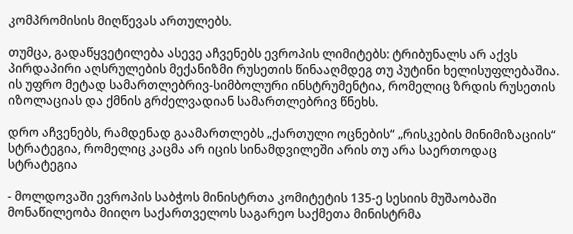კომპრომისის მიღწევას ართულებს.

თუმცა, გადაწყვეტილება ასევე აჩვენებს ევროპის ლიმიტებს: ტრიბუნალს არ აქვს პირდაპირი აღსრულების მექანიზმი რუსეთის წინააღმდეგ თუ პუტინი ხელისუფლებაშია. ის უფრო მეტად სამართლებრივ-სიმბოლური ინსტრუმენტია, რომელიც ზრდის რუსეთის იზოლაციას და ქმნის გრძელვადიან სამართლებრივ წნეხს.

დრო აჩვენებს, რამდენად გაამართლებს „ქართული ოცნების“ „რისკების მინიმიზაციის“ სტრატეგია, რომელიც კაცმა არ იცის სინამდვილეში არის თუ არა საერთოდაც სტრატეგია

- მოლდოვაში ევროპის საბჭოს მინისტრთა კომიტეტის 135-ე სესიის მუშაობაში მონაწილეობა მიიღო საქართველოს საგარეო საქმეთა მინისტრმა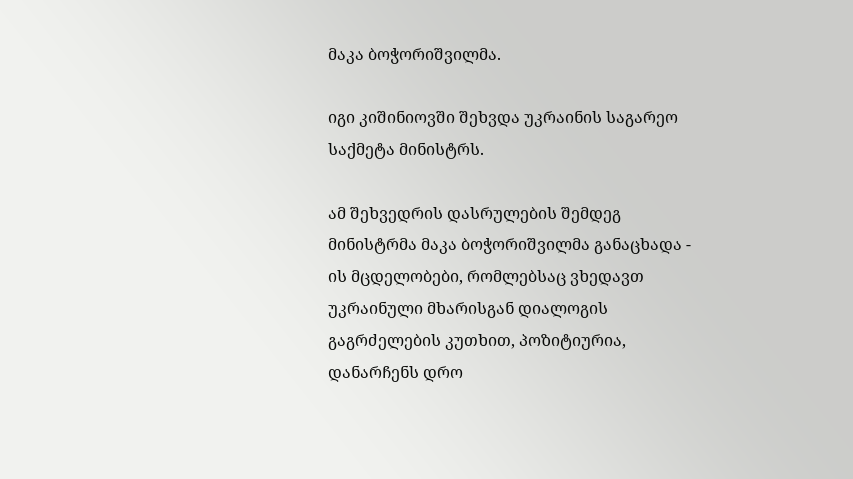მაკა ბოჭორიშვილმა.

იგი კიშინიოვში შეხვდა უკრაინის საგარეო საქმეტა მინისტრს.

ამ შეხვედრის დასრულების შემდეგ მინისტრმა მაკა ბოჭორიშვილმა განაცხადა - ის მცდელობები, რომლებსაც ვხედავთ უკრაინული მხარისგან დიალოგის გაგრძელების კუთხით, პოზიტიურია, დანარჩენს დრო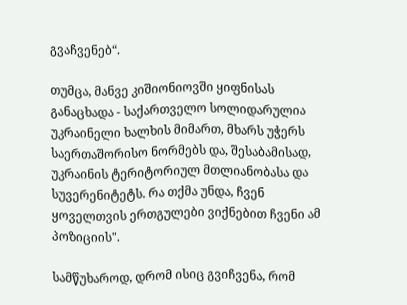გვაჩვენებ“.

თუმცა, მანვე კიშიონიოვში ყიფნისას განაცხადა - საქართველო სოლიდარულია უკრაინელი ხალხის მიმართ, მხარს უჭერს საერთაშორისო ნორმებს და, შესაბამისად, უკრაინის ტერიტორიულ მთლიანობასა და სუვერენიტეტს. რა თქმა უნდა, ჩვენ ყოველთვის ერთგულები ვიქნებით ჩვენი ამ პოზიციის".

სამწუხაროდ, დრომ ისიც გვიჩვენა, რომ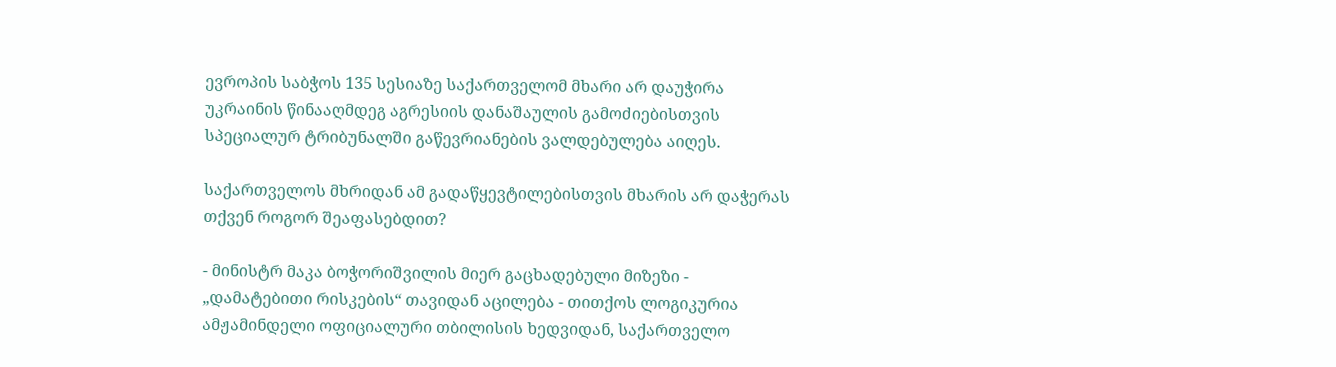ევროპის საბჭოს 135 სესიაზე საქართველომ მხარი არ დაუჭირა უკრაინის წინააღმდეგ აგრესიის დანაშაულის გამოძიებისთვის სპეციალურ ტრიბუნალში გაწევრიანების ვალდებულება აიღეს.

საქართველოს მხრიდან ამ გადაწყევტილებისთვის მხარის არ დაჭერას თქვენ როგორ შეაფასებდით?

- მინისტრ მაკა ბოჭორიშვილის მიერ გაცხადებული მიზეზი - „დამატებითი რისკების“ თავიდან აცილება - თითქოს ლოგიკურია ამჟამინდელი ოფიციალური თბილისის ხედვიდან, საქართველო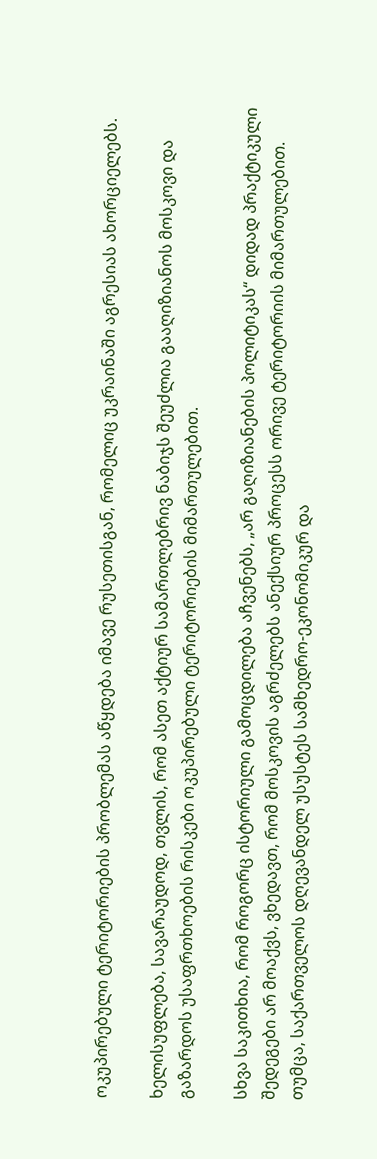ოკუპირებული ტერიტორიების პრობლემას აწყდება იმავე რუსეთისგან, რომელიც უკრაინაში აგრესიას ახორციელებს.

ხელისუფლება, სავარაუდოდ, თვლის, რომ ასეთ აქტიურ სამართლებრივ ნაბიჯს შეუძლია გააღიზიანოს მოსკოვი და გაზარდოს უსაფრთხოების რისკები ოკუპირებული ტერიტორიების მიმართულებით.

სხვა საკითხია, რომ როგორც ისტორიული გამოცდილება აჩვენებს, „არ გაღიზიანების პოლიტიკას“ დიდად პრაქტიკული შედეგები არ მოაქვს, ვხედავთ, რომ მოსკოვის აგრძელებს ანექსიურ პროცესს ორივე ტერიტორიის მიმართულებით. თუმცა, საქართველოს დღევანდელ უსუსტეს სამხედრო-ეკონომიკურ და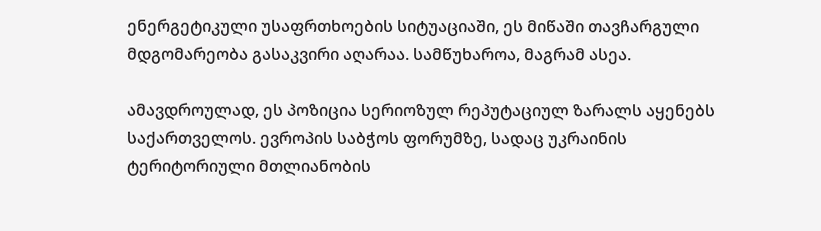ენერგეტიკული უსაფრთხოების სიტუაციაში, ეს მიწაში თავჩარგული მდგომარეობა გასაკვირი აღარაა. სამწუხაროა, მაგრამ ასეა.

ამავდროულად, ეს პოზიცია სერიოზულ რეპუტაციულ ზარალს აყენებს საქართველოს. ევროპის საბჭოს ფორუმზე, სადაც უკრაინის ტერიტორიული მთლიანობის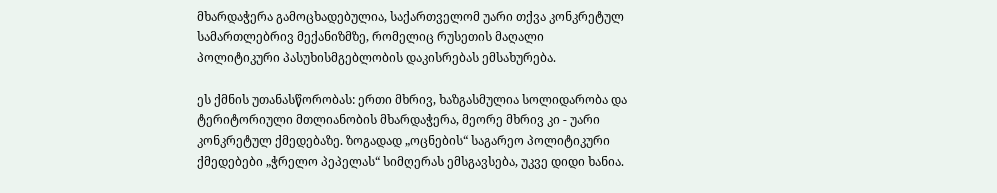მხარდაჭერა გამოცხადებულია, საქართველომ უარი თქვა კონკრეტულ სამართლებრივ მექანიზმზე, რომელიც რუსეთის მაღალი პოლიტიკური პასუხისმგებლობის დაკისრებას ემსახურება.

ეს ქმნის უთანასწორობას: ერთი მხრივ, ხაზგასმულია სოლიდარობა და ტერიტორიული მთლიანობის მხარდაჭერა, მეორე მხრივ კი - უარი კონკრეტულ ქმედებაზე. ზოგადად „ოცნების“ საგარეო პოლიტიკური ქმედებები „ჭრელო პეპელას“ სიმღერას ემსგავსება, უკვე დიდი ხანია.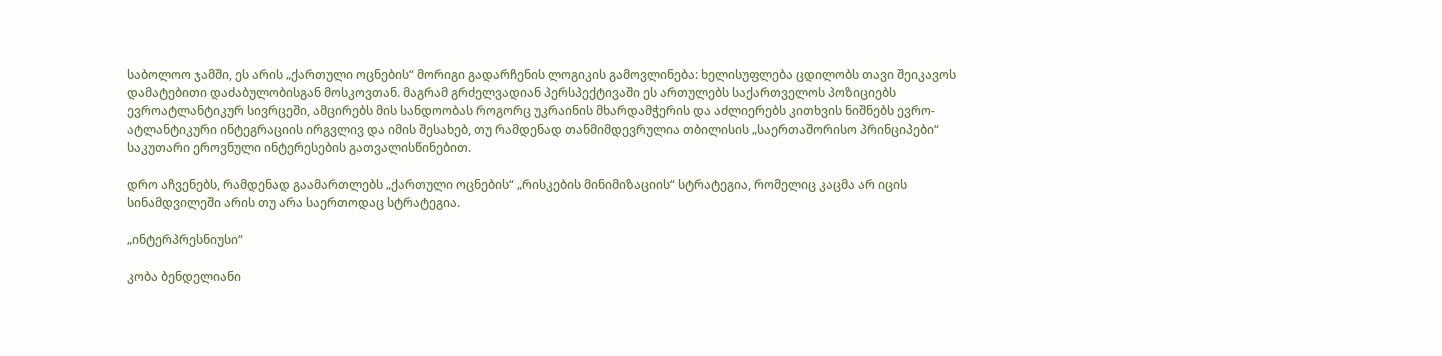საბოლოო ჯამში, ეს არის „ქართული ოცნების“ მორიგი გადარჩენის ლოგიკის გამოვლინება: ხელისუფლება ცდილობს თავი შეიკავოს დამატებითი დაძაბულობისგან მოსკოვთან. მაგრამ გრძელვადიან პერსპექტივაში ეს ართულებს საქართველოს პოზიციებს ევროატლანტიკურ სივრცეში, ამცირებს მის სანდოობას როგორც უკრაინის მხარდამჭერის და აძლიერებს კითხვის ნიშნებს ევრო-ატლანტიკური ინტეგრაციის ირგვლივ და იმის შესახებ, თუ რამდენად თანმიმდევრულია თბილისის „საერთაშორისო პრინციპები“ საკუთარი ეროვნული ინტერესების გათვალისწინებით.

დრო აჩვენებს, რამდენად გაამართლებს „ქართული ოცნების“ „რისკების მინიმიზაციის“ სტრატეგია, რომელიც კაცმა არ იცის სინამდვილეში არის თუ არა საერთოდაც სტრატეგია.

„ინტერპრესნიუსი“

კობა ბენდელიანი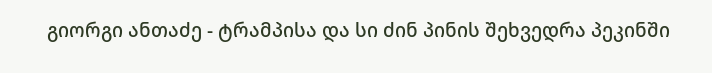გიორგი ანთაძე - ტრამპისა და სი ძინ პინის შეხვედრა პეკინში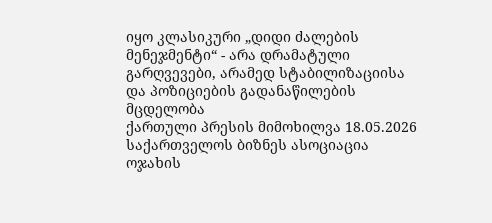იყო კლასიკური „დიდი ძალების მენეჯმენტი“ - არა დრამატული გარღვევები, არამედ სტაბილიზაციისა და პოზიციების გადანაწილების მცდელობა
ქართული პრესის მიმოხილვა 18.05.2026
საქართველოს ბიზნეს ასოციაცია ოჯახის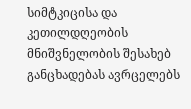სიმტკიცისა და კეთილდღეობის მნიშვნელობის შესახებ განცხადებას ავრცელებს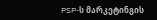PSP-ს მარკეტინგის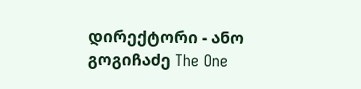დირექტორი - ანო გოგიჩაძე The One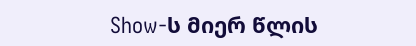Show-ს მიერ წლის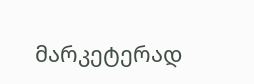მარკეტერად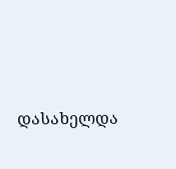დასახელდა